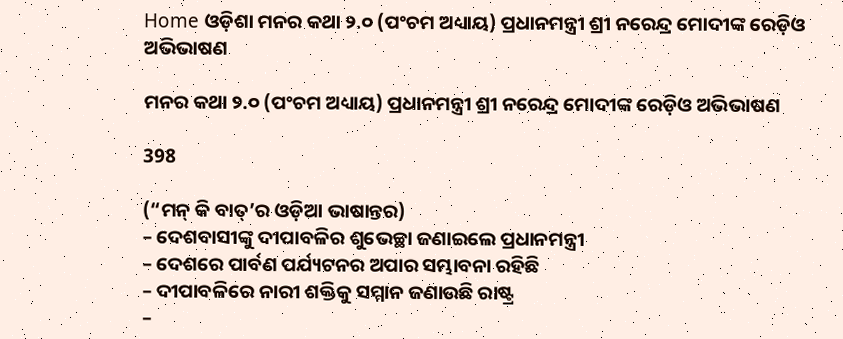Home ଓଡ଼ିଶା ମନର କଥା ୨.୦ (ପଂଚମ ଅଧ୍ୟାୟ) ପ୍ରଧାନମନ୍ତ୍ରୀ ଶ୍ରୀ ନରେନ୍ଦ୍ର ମୋଦୀଙ୍କ ରେଡ଼ିଓ ଅଭିଭାଷଣ

ମନର କଥା ୨.୦ (ପଂଚମ ଅଧ୍ୟାୟ) ପ୍ରଧାନମନ୍ତ୍ରୀ ଶ୍ରୀ ନରେନ୍ଦ୍ର ମୋଦୀଙ୍କ ରେଡ଼ିଓ ଅଭିଭାଷଣ

398

(“ମନ୍ କି ବାତ୍’ର ଓଡ଼ିଆ ଭାଷାନ୍ତର)
– ଦେଶବାସୀଙ୍କୁ ଦୀପାବଳିର ଶୁଭେଚ୍ଛା ଜଣାଇଲେ ପ୍ରଧାନମନ୍ତ୍ରୀ
– ଦେଶରେ ପାର୍ବଣ ପର୍ଯ୍ୟଟନର ଅପାର ସମ୍ଭାବନା ରହିଛି
– ଦୀପାବଳିରେ ନାରୀ ଶକ୍ତିକୁ ସମ୍ମାନ ଜଣାଉଛି ରାଷ୍ଟ୍ର
–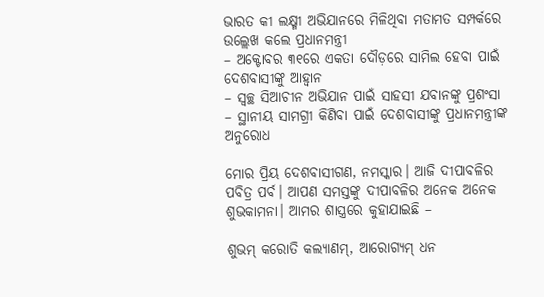ଭାରତ କୀ ଲକ୍ଷ୍ମୀ ଅଭିଯାନରେ ମିଳିଥିବା ମତାମତ ସମ୍ପର୍କରେ ଉଲ୍ଲେଖ କଲେ ପ୍ରଧାନମନ୍ତ୍ରୀ
– ଅକ୍ଟୋବର ୩୧ରେ ଏକତା ଦୌଡ଼ରେ ସାମିଲ ହେବା ପାଇଁ ଦେଶବାସୀଙ୍କୁ ଆହ୍ୱାନ
– ସ୍ୱଚ୍ଛ ସିଆଚୀନ ଅଭିଯାନ ପାଇଁ ସାହସୀ ଯବାନଙ୍କୁ ପ୍ରଶଂସା
– ସ୍ଥାନୀୟ ସାମଗ୍ରୀ କିଣିବା ପାଇଁ ଦେଶବାସୀଙ୍କୁ ପ୍ରଧାନମନ୍ତ୍ରୀଙ୍କ ଅନୁରୋଧ

ମୋର ପ୍ରିୟ ଦେଶବାସୀଗଣ, ନମସ୍କାର। ଆଜି ଦୀପାବଳିର ପବିତ୍ର ପର୍ବ। ଆପଣ ସମସ୍ତଙ୍କୁ ଦୀପାବଳିର ଅନେକ ଅନେକ ଶୁଭକାମନା। ଆମର ଶାସ୍ତ୍ରରେ କୁହାଯାଇଛି –

ଶୁଭମ୍ କରୋତି କଲ୍ୟାଣମ୍, ଆରୋଗ୍ୟମ୍ ଧନ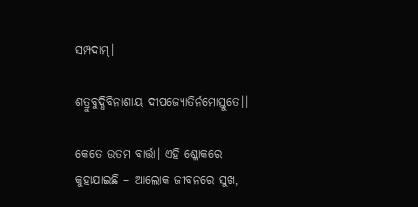ସମ୍ପଦାମ୍।

ଶତ୍ରୁବୁଦ୍ଧିବିନାଶାୟ ଦୀପଜ୍ୟୋତିର୍ନମୋସ୍ତୁତେ।।

କେତେ ଉତମ ବାର୍ତ୍ତା। ଏହି ଶ୍ଳୋକରେ କୁହାଯାଇଛି – ଆଲୋକ ଜୀବନରେ ସୁଖ,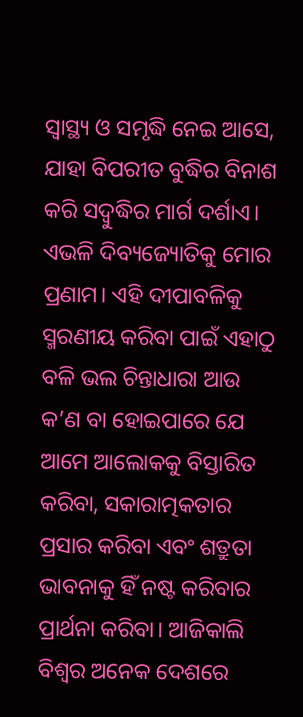ସ୍ୱାସ୍ଥ୍ୟ ଓ ସମୃଦ୍ଧି ନେଇ ଆସେ, ଯାହା ବିପରୀତ ବୁଦ୍ଧିର ବିନାଶ କରି ସଦ୍ବୁଦ୍ଧିର ମାର୍ଗ ଦର୍ଶାଏ। ଏଭଳି ଦିବ୍ୟଜ୍ୟୋତିକୁ ମୋର ପ୍ରଣାମ। ଏହି ଦୀପାବଳିକୁ ସ୍ମରଣୀୟ କରିବା ପାଇଁ ଏହାଠୁ ବଳି ଭଲ ଚିନ୍ତାଧାରା ଆଉ କ’ଣ ବା ହୋଇପାରେ ଯେ ଆମେ ଆଲୋକକୁ ବିସ୍ତାରିତ କରିବା, ସକାରାତ୍ମକତାର ପ୍ରସାର କରିବା ଏବଂ ଶତ୍ରୁତା ଭାବନାକୁ ହିଁ ନଷ୍ଟ କରିବାର ପ୍ରାର୍ଥନା କରିବା। ଆଜିକାଲି ବିଶ୍ୱର ଅନେକ ଦେଶରେ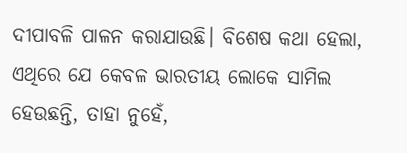ଦୀପାବଳି ପାଳନ କରାଯାଉଛି। ବିଶେଷ କଥା ହେଲା, ଏଥିରେ ଯେ କେବଳ ଭାରତୀୟ ଲୋକେ ସାମିଲ ହେଉଛନ୍ତି, ତାହା ନୁହେଁ,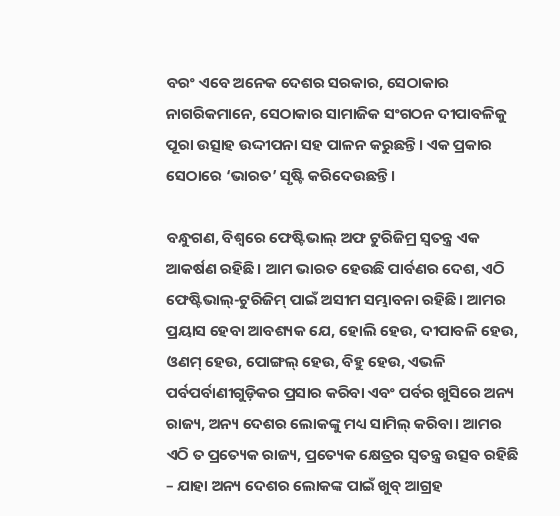ବରଂ ଏବେ ଅନେକ ଦେଶର ସରକାର, ସେଠାକାର ନାଗରିକମାନେ, ସେଠାକାର ସାମାଜିକ ସଂଗଠନ ଦୀପାବଳିକୁ ପୂରା ଉତ୍ସାହ ଉଦ୍ଦୀପନା ସହ ପାଳନ କରୁଛନ୍ତି। ଏକ ପ୍ରକାର ସେଠାରେ ‘ଭାରତ’ ସୃଷ୍ଟି କରିଦେଉଛନ୍ତି।

ବନ୍ଧୁଗଣ, ବିଶ୍ୱରେ ଫେଷ୍ଟିଭାଲ୍ ଅଫ ଟୁରିଜିମ୍ର ସ୍ୱତନ୍ତ୍ର ଏକ ଆକର୍ଷଣ ରହିଛି। ଆମ ଭାରତ ହେଉଛି ପାର୍ବଣର ଦେଶ, ଏଠି ଫେଷ୍ଟିଭାଲ୍-ଟୁରିଜିମ୍ ପାଇଁ ଅସୀମ ସମ୍ଭାବନା ରହିଛି। ଆମର ପ୍ରୟାସ ହେବା ଆବଶ୍ୟକ ଯେ, ହୋଲି ହେଉ, ଦୀପାବଳି ହେଉ, ଓଣମ୍ ହେଉ, ପୋଙ୍ଗଲ୍ ହେଉ, ବିହୁ ହେଉ, ଏଭଳି ପର୍ବପର୍ବାଣୀଗୁଡ଼ିକର ପ୍ରସାର କରିବା ଏବଂ ପର୍ବର ଖୁସିରେ ଅନ୍ୟ ରାଜ୍ୟ, ଅନ୍ୟ ଦେଶର ଲୋକଙ୍କୁ ମଧ୍ୟ ସାମିଲ୍ କରିବା। ଆମର ଏଠି ତ ପ୍ରତ୍ୟେକ ରାଜ୍ୟ, ପ୍ରତ୍ୟେକ କ୍ଷେତ୍ରର ସ୍ୱତନ୍ତ୍ର ଉତ୍ସବ ରହିଛି – ଯାହା ଅନ୍ୟ ଦେଶର ଲୋକଙ୍କ ପାଇଁ ଖୁବ୍ ଆଗ୍ରହ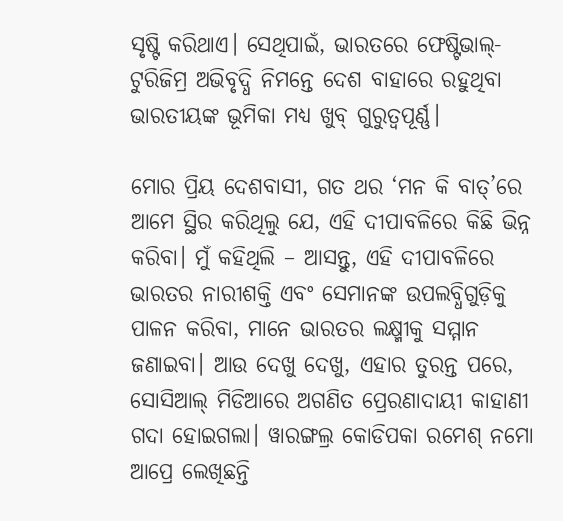ସୃଷ୍ଟି କରିଥାଏ। ସେଥିପାଇଁ, ଭାରତରେ ଫେଷ୍ଟିଭାଲ୍-ଟୁରିଜିମ୍ର ଅଭିବୃଦ୍ଧି ନିମନ୍ତେ ଦେଶ ବାହାରେ ରହୁଥିବା ଭାରତୀୟଙ୍କ ଭୂମିକା ମଧ୍ୟ ଖୁବ୍ ଗୁରୁତ୍ୱପୂର୍ଣ୍ଣ।

ମୋର ପ୍ରିୟ ଦେଶବାସୀ, ଗତ ଥର ‘ମନ କି ବାତ୍’ରେ ଆମେ ସ୍ଥିର କରିଥିଲୁ ଯେ, ଏହି ଦୀପାବଳିରେ କିଛି ଭିନ୍ନ କରିବା। ମୁଁ କହିଥିଲି – ଆସନ୍ତୁ, ଏହି ଦୀପାବଳିରେ ଭାରତର ନାରୀଶକ୍ତି ଏବଂ ସେମାନଙ୍କ ଉପଲବ୍ଧିଗୁଡ଼ିକୁ ପାଳନ କରିବା, ମାନେ ଭାରତର ଲକ୍ଷ୍ମୀକୁ ସମ୍ମାନ ଜଣାଇବା। ଆଉ ଦେଖୁ ଦେଖୁ, ଏହାର ତୁରନ୍ତ ପରେ, ସୋସିଆଲ୍ ମିଡିଆରେ ଅଗଣିତ ପ୍ରେରଣାଦାୟୀ କାହାଣୀ ଗଦା ହୋଇଗଲା। ୱାରଙ୍ଗଲ୍ର କୋଡିପକା ରମେଶ୍ ନମୋ ଆପ୍ରେ ଲେଖିଛନ୍ତି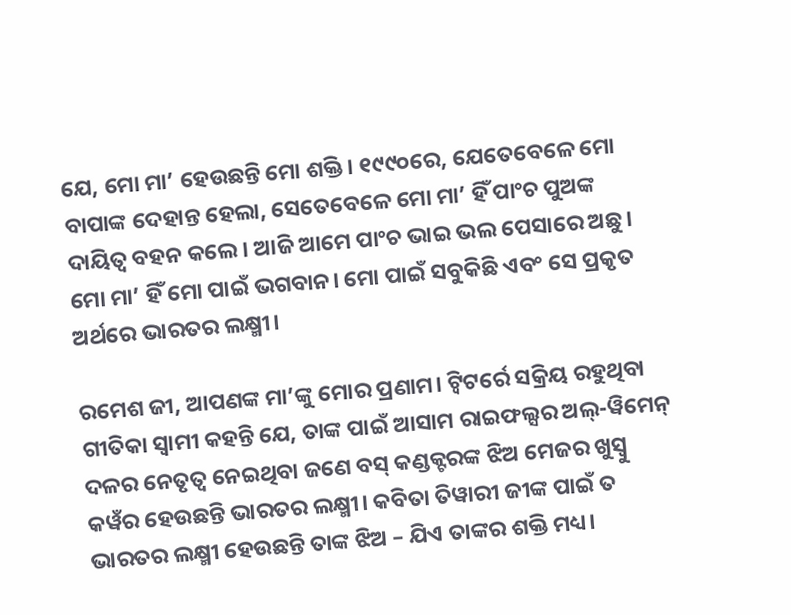ଯେ, ମୋ ମା’ ହେଉଛନ୍ତି ମୋ ଶକ୍ତି। ୧୯୯୦ରେ, ଯେତେବେଳେ ମୋ ବାପାଙ୍କ ଦେହାନ୍ତ ହେଲା, ସେତେବେଳେ ମୋ ମା’ ହିଁ ପାଂଚ ପୁଅଙ୍କ ଦାୟିତ୍ୱ ବହନ କଲେ। ଆଜି ଆମେ ପାଂଚ ଭାଇ ଭଲ ପେସାରେ ଅଛୁ। ମୋ ମା’ ହିଁ ମୋ ପାଇଁ ଭଗବାନ। ମୋ ପାଇଁ ସବୁକିଛି ଏବଂ ସେ ପ୍ରକୃତ ଅର୍ଥରେ ଭାରତର ଲକ୍ଷ୍ମୀ।

ରମେଶ ଜୀ, ଆପଣଙ୍କ ମା’ଙ୍କୁ ମୋର ପ୍ରଣାମ। ଟ୍ୱିଟର୍ରେ ସକ୍ରିୟ ରହୁଥିବା ଗୀତିକା ସ୍ୱାମୀ କହନ୍ତି ଯେ, ତାଙ୍କ ପାଇଁ ଆସାମ ରାଇଫଲ୍ସର ଅଲ୍-ୱିମେନ୍ ଦଳର ନେତୃତ୍ୱ ନେଇଥିବା ଜଣେ ବସ୍ କଣ୍ଡକ୍ଟରଙ୍କ ଝିଅ ମେଜର ଖୁସ୍ବୁ କୱଁର ହେଉଛନ୍ତି ଭାରତର ଲକ୍ଷ୍ମୀ। କବିତା ତିୱାରୀ ଜୀଙ୍କ ପାଇଁ ତ ଭାରତର ଲକ୍ଷ୍ମୀ ହେଉଛନ୍ତି ତାଙ୍କ ଝିଅ – ଯିଏ ତାଙ୍କର ଶକ୍ତି ମଧ୍ୟ।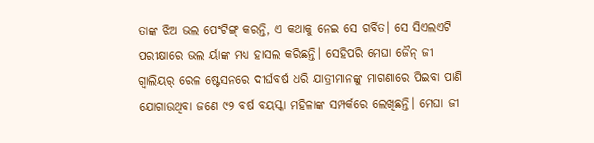ତାଙ୍କ ଝିଅ ଭଲ ପେଂଟିଙ୍ଗ୍ କରନ୍ତି, ଏ କଥାକୁ ନେଇ ସେ ଗର୍ବିତ। ସେ ସିଏଲଏଟି ପରୀକ୍ଷାରେ ଭଲ ର୍ୟାଙ୍କ ମଧ୍ୟ ହାସଲ କରିଛନ୍ତି। ସେହିପରି ମେଘା ଜୈନ୍ ଜୀ ଗ୍ୱାଲିୟର୍ ରେଳ ଷ୍ଟେସନରେ ଦୀର୍ଘବର୍ଷ ଧରି ଯାତ୍ରୀମାନଙ୍କୁ ମାଗଣାରେ ପିଇବା ପାଣି ଯୋଗାଉଥିବା ଜଣେ ୯୨ ବର୍ଷ ବୟସ୍କା ମହିଳାଙ୍କ ସମ୍ପର୍କରେ ଲେଖିଛନ୍ତି। ମେଘା ଜୀ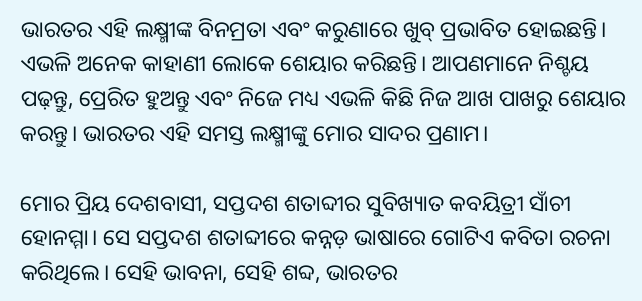ଭାରତର ଏହି ଲକ୍ଷ୍ମୀଙ୍କ ବିନମ୍ରତା ଏବଂ କରୁଣାରେ ଖୁବ୍ ପ୍ରଭାବିତ ହୋଇଛନ୍ତି। ଏଭଳି ଅନେକ କାହାଣୀ ଲୋକେ ଶେୟାର କରିଛନ୍ତି। ଆପଣମାନେ ନିଶ୍ଚୟ ପଢ଼ନ୍ତୁ, ପ୍ରେରିତ ହୁଅନ୍ତୁ ଏବଂ ନିଜେ ମଧ୍ୟ ଏଭଳି କିଛି ନିଜ ଆଖ ପାଖରୁ ଶେୟାର କରନ୍ତୁ। ଭାରତର ଏହି ସମସ୍ତ ଲକ୍ଷ୍ମୀଙ୍କୁ ମୋର ସାଦର ପ୍ରଣାମ।

ମୋର ପ୍ରିୟ ଦେଶବାସୀ, ସପ୍ତଦଶ ଶତାବ୍ଦୀର ସୁବିଖ୍ୟାତ କବୟିତ୍ରୀ ସାଁଚୀ ହୋନମ୍ମା। ସେ ସପ୍ତଦଶ ଶତାବ୍ଦୀରେ କନ୍ନଡ଼ ଭାଷାରେ ଗୋଟିଏ କବିତା ରଚନା କରିଥିଲେ। ସେହି ଭାବନା, ସେହି ଶବ୍ଦ, ଭାରତର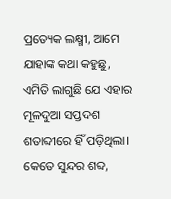ପ୍ରତ୍ୟେକ ଲକ୍ଷ୍ମୀ, ଆମେ ଯାହାଙ୍କ କଥା କହୁଛୁ, ଏମିତି ଲାଗୁଛି ଯେ ଏହାର ମୂଳଦୁଆ ସପ୍ତଦଶ ଶତାବ୍ଦୀରେ ହିଁ ପଡ଼ିଥିଲା। କେତେ ସୁନ୍ଦର ଶବ୍ଦ,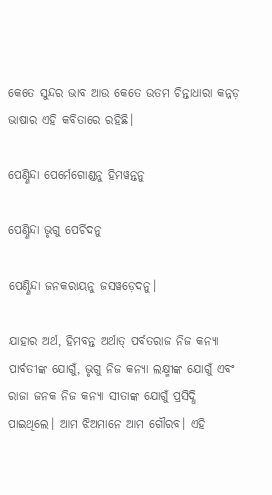କେତେ ସୁନ୍ଦର ଭାବ ଆଉ କେତେ ଉତମ ଚିନ୍ତାଧାରା କନ୍ନଡ଼ ଭାଷାର ଏହି କବିତାରେ ରହିଛି।

ପେଣ୍ଣିନ୍ଦା ପେର୍ମେଗୋଣ୍ଡନୁ ହିମୱନ୍ତନୁ

ପେଣ୍ଣିନ୍ଦା ଭୃଗୁ ପେର୍ଚିଦନୁ

ପେଣ୍ଣିନ୍ଦା ଜନକରାୟନୁ ଜସୱଡ଼େଦନୁ।

ଯାହାର ଅର୍ଥ, ହିମବନ୍ତ ଅର୍ଥାତ୍ ପର୍ବତରାଜ ନିଜ କନ୍ୟା ପାର୍ବତୀଙ୍କ ଯୋଗୁଁ, ଭୃଗୁ ନିଜ କନ୍ୟା ଲକ୍ଷ୍ମୀଙ୍କ ଯୋଗୁଁ ଏବଂ ରାଜା ଜନକ ନିଜ କନ୍ୟା ସୀତାଙ୍କ ଯୋଗୁଁ ପ୍ରସିଦ୍ଧି ପାଇଥିଲେ। ଆମ ଝିଅମାନେ ଆମ ଗୌରବ। ଏହି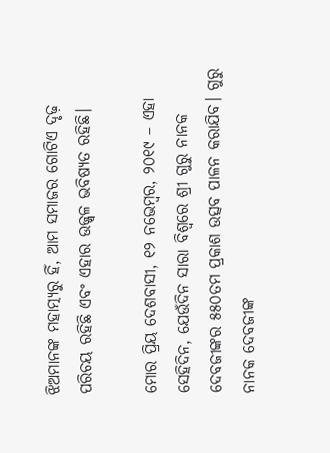ଝିଅମାନଙ୍କ ମହାତ୍ମ୍ୟରୁ ହିଁ, ଆମ ସମାଜର ଗୋଟିଏ ଦୃଢ଼ ପରିଚୟ ରହିଛି ଏବଂ ଏହାର ଉଜ୍ଜ୍ୱଳ ଭବିଷ୍ୟତ ରହିଛି।

ମୋର ପ୍ରିୟ ଦେଶବାସୀ, ୧୨ ନଭେମ୍ବର, ୨୦୧୯ – ଏହା ସେହିଦିନ, ଯେଉଁଦିନ ସାରା ବିଶ୍ୱରେ ଶ୍ରୀ ଗୁରୁ ନାନକ ଦେବଜୀଙ୍କର ୫୫୦ତମ ପ୍ରକାଶ ଉତ୍ସବ ପାଳନ କରାଯିବ। ଗୁରୁ ନାନକ ଦେବଜୀଙ୍କ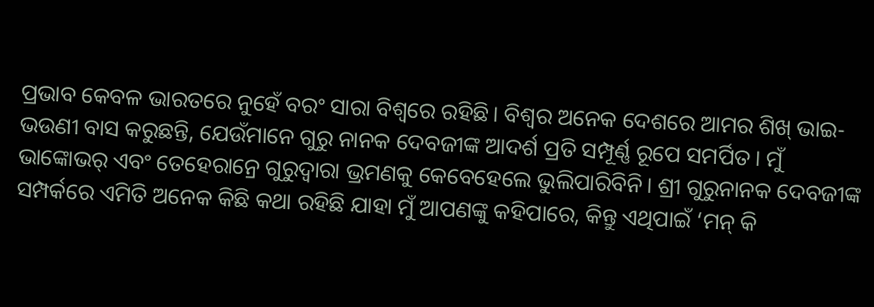ପ୍ରଭାବ କେବଳ ଭାରତରେ ନୁହେଁ ବରଂ ସାରା ବିଶ୍ୱରେ ରହିଛି। ବିଶ୍ୱର ଅନେକ ଦେଶରେ ଆମର ଶିଖ୍ ଭାଇ-ଭଉଣୀ ବାସ କରୁଛନ୍ତି, ଯେଉଁମାନେ ଗୁରୁ ନାନକ ଦେବଜୀଙ୍କ ଆଦର୍ଶ ପ୍ରତି ସମ୍ପୂର୍ଣ୍ଣ ରୂପେ ସମର୍ପିତ। ମୁଁ ଭାଙ୍କୋଭର୍ ଏବଂ ତେହେରାନ୍ରେ ଗୁରୁଦ୍ୱାରା ଭ୍ରମଣକୁ କେବେହେଲେ ଭୁଲିପାରିବିନି। ଶ୍ରୀ ଗୁରୁନାନକ ଦେବଜୀଙ୍କ ସମ୍ପର୍କରେ ଏମିତି ଅନେକ କିଛି କଥା ରହିଛି ଯାହା ମୁଁ ଆପଣଙ୍କୁ କହିପାରେ, କିନ୍ତୁ ଏଥିପାଇଁ ‘ମନ୍ କି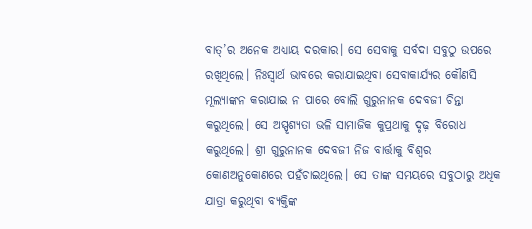ବାତ୍’ର ଅନେକ ଅଧ୍ୟାୟ ଦରକାର। ସେ ସେବାକୁ ସର୍ବଦା ସବୁଠୁ ଉପରେ ରଖିଥିଲେ। ନିଃସ୍ୱାର୍ଥ ଭାବରେ କରାଯାଇଥିବା ସେବାକାର୍ଯ୍ୟର କୌଣସି ମୂଲ୍ୟାଙ୍କନ କରାଯାଇ ନ ପାରେ ବୋଲି ଗୁରୁନାନକ ଦେବଜୀ ଚିନ୍ତା କରୁଥିଲେ। ସେ ଅସ୍ପୃଶ୍ୟତା ଭଳି ସାମାଜିକ କୁପ୍ରଥାକୁ ଦୃଢ଼ ବିରୋଧ କରୁଥିଲେ। ଶ୍ରୀ ଗୁରୁନାନକ ଦେବଜୀ ନିଜ ବାର୍ତ୍ତାକୁ ବିଶ୍ୱର କୋଣଅନୁକୋଣରେ ପହଁଚାଇଥିଲେ। ସେ ତାଙ୍କ ସମୟରେ ସବୁଠାରୁ ଅଧିକ ଯାତ୍ରା କରୁଥିବା ବ୍ୟକ୍ତିଙ୍କ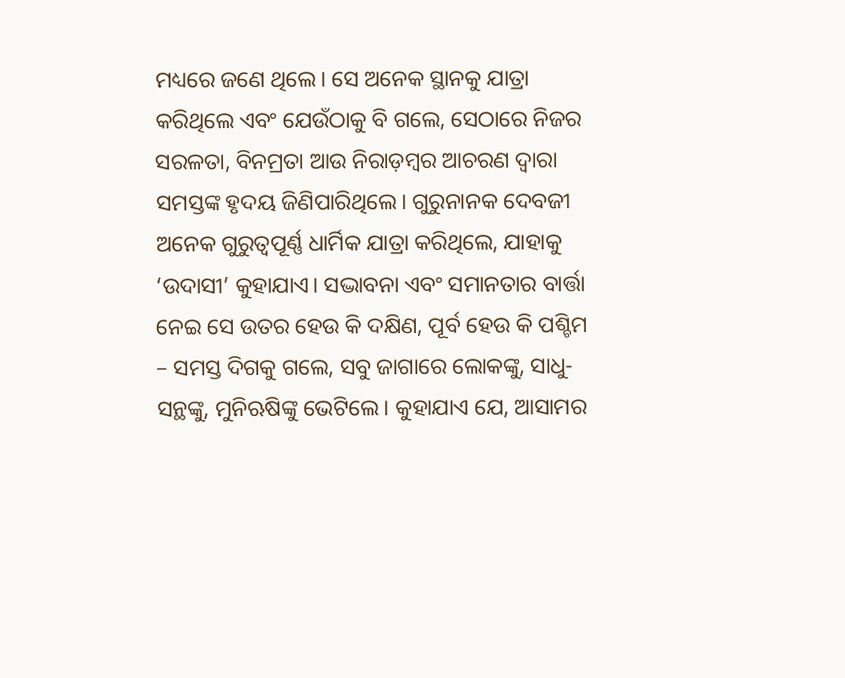ମଧ୍ୟରେ ଜଣେ ଥିଲେ। ସେ ଅନେକ ସ୍ଥାନକୁ ଯାତ୍ରା କରିଥିଲେ ଏବଂ ଯେଉଁଠାକୁ ବି ଗଲେ, ସେଠାରେ ନିଜର ସରଳତା, ବିନମ୍ରତା ଆଉ ନିରାଡ଼ମ୍ବର ଆଚରଣ ଦ୍ୱାରା ସମସ୍ତଙ୍କ ହୃଦୟ ଜିଣିପାରିଥିଲେ। ଗୁରୁନାନକ ଦେବଜୀ ଅନେକ ଗୁରୁତ୍ୱପୂର୍ଣ୍ଣ ଧାର୍ମିକ ଯାତ୍ରା କରିଥିଲେ, ଯାହାକୁ ‘ଉଦାସୀ’ କୁହାଯାଏ। ସଦ୍ଭାବନା ଏବଂ ସମାନତାର ବାର୍ତ୍ତା ନେଇ ସେ ଉତର ହେଉ କି ଦକ୍ଷିଣ, ପୂର୍ବ ହେଉ କି ପଶ୍ଚିମ – ସମସ୍ତ ଦିଗକୁ ଗଲେ, ସବୁ ଜାଗାରେ ଲୋକଙ୍କୁ, ସାଧୁ-ସନ୍ଥଙ୍କୁ, ମୁନିଋଷିଙ୍କୁ ଭେଟିଲେ। କୁହାଯାଏ ଯେ, ଆସାମର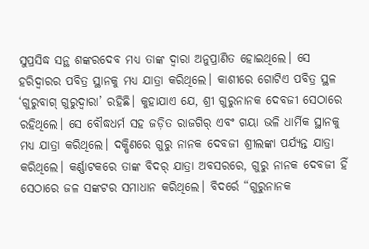ସୁପ୍ରସିଦ୍ଧ ସନ୍ଥ ଶଙ୍କରଦେବ ମଧ୍ୟ ତାଙ୍କ ଦ୍ୱାରା ଅନୁପ୍ରାଣିତ ହୋଇଥିଲେ। ସେ ହରିଦ୍ୱାରର ପବିତ୍ର ସ୍ଥାନକୁ ମଧ୍ୟ ଯାତ୍ରା କରିଥିଲେ। କାଶୀରେ ଗୋଟିଏ ପବିତ୍ର ସ୍ଥଳ ‘ଗୁରୁବାଗ୍ ଗୁରୁଦ୍ୱାରା’ ରହିଛି। କୁହାଯାଏ ଯେ, ଶ୍ରୀ ଗୁରୁନାନକ ଦେବଜୀ ସେଠାରେ ରହିଥିଲେ। ସେ ବୌଦ୍ଧଧର୍ମ ସହ ଜଡ଼ିତ ରାଜଗିର୍ ଏବଂ ଗୟା ଭଳି ଧାର୍ମିକ ସ୍ଥାନକୁ ମଧ୍ୟ ଯାତ୍ରା କରିଥିଲେ। ଦକ୍ଷିଣରେ ଗୁରୁ ନାନକ ଦେବଜୀ ଶ୍ରୀଲଙ୍କା ପର୍ଯ୍ୟନ୍ତ ଯାତ୍ରା କରିଥିଲେ। କର୍ଣ୍ଣାଟକରେ ତାଙ୍କ ବିଦର୍ ଯାତ୍ରା ଅବସରରେ, ଗୁରୁ ନାନକ ଦେବଜୀ ହିଁ ସେଠାରେ ଜଳ ସଙ୍କଟର ସମାଧାନ କରିଥିଲେ। ବିଦର୍ରେ “ଗୁରୁନାନକ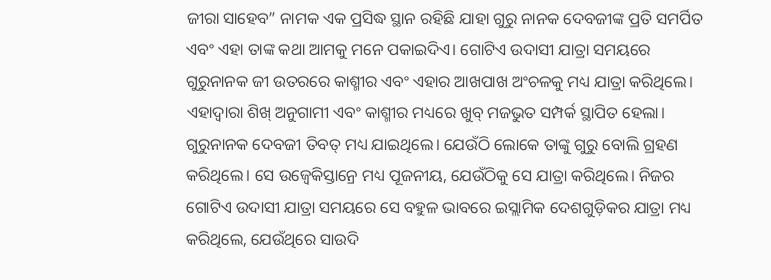ଜୀରା ସାହେବ” ନାମକ ଏକ ପ୍ରସିଦ୍ଧ ସ୍ଥାନ ରହିଛି ଯାହା ଗୁରୁ ନାନକ ଦେବଜୀଙ୍କ ପ୍ରତି ସମର୍ପିତ ଏବଂ ଏହା ତାଙ୍କ କଥା ଆମକୁ ମନେ ପକାଇଦିଏ। ଗୋଟିଏ ଉଦାସୀ ଯାତ୍ରା ସମୟରେ ଗୁରୁନାନକ ଜୀ ଉତରରେ କାଶ୍ମୀର ଏବଂ ଏହାର ଆଖପାଖ ଅଂଚଳକୁ ମଧ୍ୟ ଯାତ୍ରା କରିଥିଲେ। ଏହାଦ୍ୱାରା ଶିଖ୍ ଅନୁଗାମୀ ଏବଂ କାଶ୍ମୀର ମଧ୍ୟରେ ଖୁବ୍ ମଜଭୁତ ସମ୍ପର୍କ ସ୍ଥାପିତ ହେଲା। ଗୁରୁନାନକ ଦେବଜୀ ତିବତ୍ ମଧ୍ୟ ଯାଇଥିଲେ। ଯେଉଁଠି ଲୋକେ ତାଙ୍କୁ ଗୁରୁ ବୋଲି ଗ୍ରହଣ କରିଥିଲେ। ସେ ଉଜ୍ବେକିସ୍ତାନ୍ରେ ମଧ୍ୟ ପୂଜନୀୟ, ଯେଉଁଠିକୁ ସେ ଯାତ୍ରା କରିଥିଲେ। ନିଜର ଗୋଟିଏ ଉଦାସୀ ଯାତ୍ରା ସମୟରେ ସେ ବହୁଳ ଭାବରେ ଇସ୍ଲାମିକ ଦେଶଗୁଡ଼ିକର ଯାତ୍ରା ମଧ୍ୟ କରିଥିଲେ, ଯେଉଁଥିରେ ସାଉଦି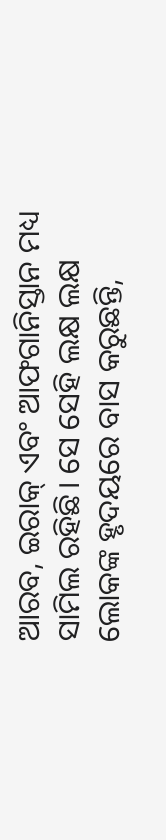ଆରବ, ଇରାକ୍ ଏବଂ ଆଫଗାନିସ୍ତାନ ମଧ୍ୟ ସାମିଲ ରହିଛି। ସେ ସେହି ଲକ୍ଷ ଲକ୍ଷ ଲୋକଙ୍କ ହୃଦୟରେ ବାସ କରୁଛନ୍ତି,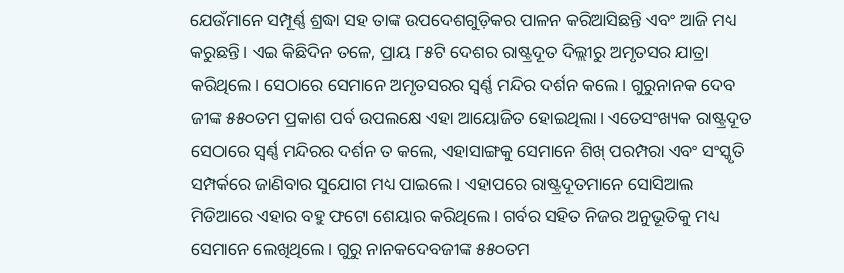ଯେଉଁମାନେ ସମ୍ପୂର୍ଣ୍ଣ ଶ୍ରଦ୍ଧା ସହ ତାଙ୍କ ଉପଦେଶଗୁଡ଼ିକର ପାଳନ କରିଆସିଛନ୍ତି ଏବଂ ଆଜି ମଧ୍ୟ କରୁଛନ୍ତି। ଏଇ କିଛିଦିନ ତଳେ, ପ୍ରାୟ ୮୫ଟି ଦେଶର ରାଷ୍ଟ୍ରଦୂତ ଦିଲ୍ଲୀରୁ ଅମୃତସର ଯାତ୍ରା କରିଥିଲେ। ସେଠାରେ ସେମାନେ ଅମୃତସରର ସ୍ୱର୍ଣ୍ଣ ମନ୍ଦିର ଦର୍ଶନ କଲେ। ଗୁରୁନାନକ ଦେବ ଜୀଙ୍କ ୫୫୦ତମ ପ୍ରକାଶ ପର୍ବ ଉପଲକ୍ଷେ ଏହା ଆୟୋଜିତ ହୋଇଥିଲା। ଏତେସଂଖ୍ୟକ ରାଷ୍ଟ୍ରଦୂତ ସେଠାରେ ସ୍ୱର୍ଣ୍ଣ ମନ୍ଦିରର ଦର୍ଶନ ତ କଲେ, ଏହାସାଙ୍ଗକୁ ସେମାନେ ଶିଖ୍ ପରମ୍ପରା ଏବଂ ସଂସ୍କୃତି ସମ୍ପର୍କରେ ଜାଣିବାର ସୁଯୋଗ ମଧ୍ୟ ପାଇଲେ। ଏହାପରେ ରାଷ୍ଟ୍ରଦୂତମାନେ ସୋସିଆଲ ମିଡିଆରେ ଏହାର ବହୁ ଫଟୋ ଶେୟାର କରିଥିଲେ। ଗର୍ବର ସହିତ ନିଜର ଅନୁଭୂତିକୁ ମଧ୍ୟ ସେମାନେ ଲେଖିଥିଲେ। ଗୁରୁ ନାନକଦେବଜୀଙ୍କ ୫୫୦ତମ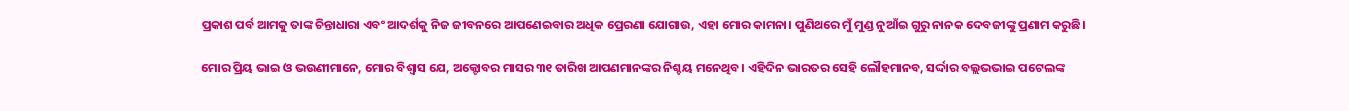ପ୍ରକାଶ ପର୍ବ ଆମକୁ ତାଙ୍କ ଚିନ୍ତାଧାରା ଏବଂ ଆଦର୍ଶକୁ ନିଜ ଜୀବନରେ ଆପଣେଇବାର ଅଧିକ ପ୍ରେରଣା ଯୋଗାଉ, ଏହା ମୋର କାମନା। ପୁଣିଥରେ ମୁଁ ମୁଣ୍ଡ ନୁଆଁଇ ଗୁରୁ ନାନକ ଦେବଜୀଙ୍କୁ ପ୍ରଣାମ କରୁଛି।

ମୋର ପ୍ରିୟ ଭାଇ ଓ ଭଉଣୀମାନେ, ମୋର ବିଶ୍ୱାସ ଯେ, ଅକ୍ଟୋବର ମାସର ୩୧ ତାରିଖ ଆପଣମାନଙ୍କର ନିଶ୍ଚୟ ମନେଥିବ। ଏହିଦିନ ଭାରତର ସେହି ଲୌହମାନବ, ସର୍ଦ୍ଦାର ବଲ୍ଲଭଭାଇ ପଟେଲଙ୍କ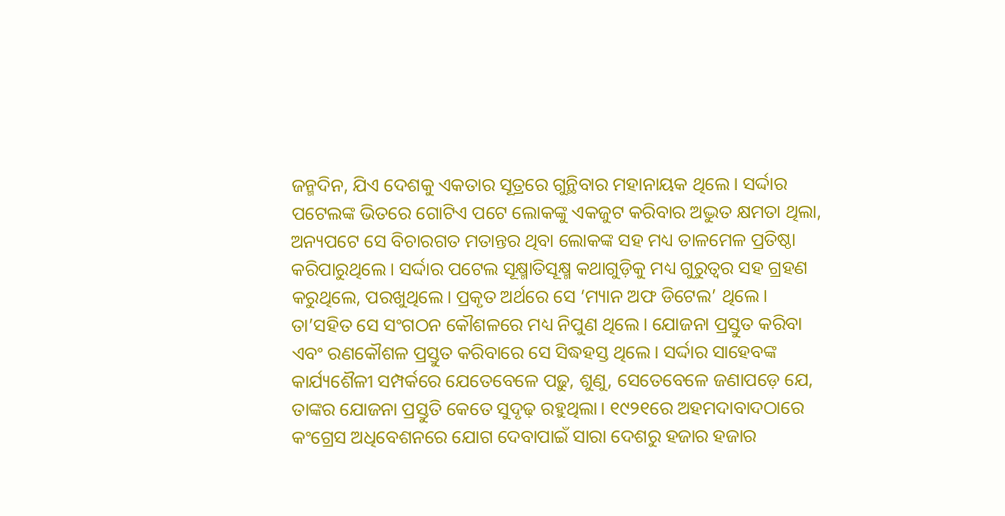ଜନ୍ମଦିନ, ଯିଏ ଦେଶକୁ ଏକତାର ସୂତ୍ରରେ ଗୁନ୍ଥିବାର ମହାନାୟକ ଥିଲେ। ସର୍ଦ୍ଦାର ପଟେଲଙ୍କ ଭିତରେ ଗୋଟିଏ ପଟେ ଲୋକଙ୍କୁ ଏକଜୁଟ କରିବାର ଅଦ୍ଭୁତ କ୍ଷମତା ଥିଲା, ଅନ୍ୟପଟେ ସେ ବିଚାରଗତ ମତାନ୍ତର ଥିବା ଲୋକଙ୍କ ସହ ମଧ୍ୟ ତାଳମେଳ ପ୍ରତିଷ୍ଠା କରିପାରୁଥିଲେ। ସର୍ଦ୍ଦାର ପଟେଲ ସୂକ୍ଷ୍ମାତିସୂକ୍ଷ୍ମ କଥାଗୁଡ଼ିକୁ ମଧ୍ୟ ଗୁରୁତ୍ୱର ସହ ଗ୍ରହଣ କରୁଥିଲେ, ପରଖୁଥିଲେ। ପ୍ରକୃତ ଅର୍ଥରେ ସେ ‘ମ୍ୟାନ ଅଫ ଡିଟେଲ’ ଥିଲେ। ତା’ସହିତ ସେ ସଂଗଠନ କୌଶଳରେ ମଧ୍ୟ ନିପୁଣ ଥିଲେ। ଯୋଜନା ପ୍ରସ୍ତୁତ କରିବା ଏବଂ ରଣକୌଶଳ ପ୍ରସ୍ତୁତ କରିବାରେ ସେ ସିଦ୍ଧହସ୍ତ ଥିଲେ। ସର୍ଦ୍ଦାର ସାହେବଙ୍କ କାର୍ଯ୍ୟଶୈଳୀ ସମ୍ପର୍କରେ ଯେତେବେଳେ ପଢ଼ୁ, ଶୁଣୁ, ସେତେବେଳେ ଜଣାପଡ଼େ ଯେ, ତାଙ୍କର ଯୋଜନା ପ୍ରସ୍ତୁତି କେତେ ସୁଦୃଢ଼ ରହୁଥିଲା। ୧୯୨୧ରେ ଅହମଦାବାଦଠାରେ କଂଗ୍ରେସ ଅଧିବେଶନରେ ଯୋଗ ଦେବାପାଇଁ ସାରା ଦେଶରୁ ହଜାର ହଜାର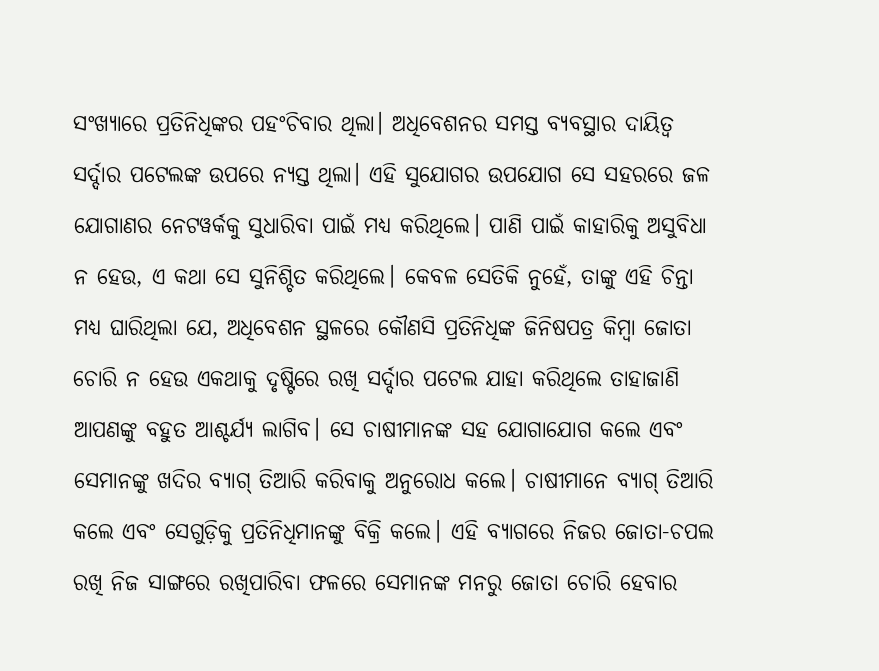ସଂଖ୍ୟାରେ ପ୍ରତିନିଧିଙ୍କର ପହଂଚିବାର ଥିଲା। ଅଧିବେଶନର ସମସ୍ତ ବ୍ୟବସ୍ଥାର ଦାୟିତ୍ୱ ସର୍ଦ୍ଦାର ପଟେଲଙ୍କ ଉପରେ ନ୍ୟସ୍ତ ଥିଲା। ଏହି ସୁଯୋଗର ଉପଯୋଗ ସେ ସହରରେ ଜଳ ଯୋଗାଣର ନେଟୱର୍କକୁ ସୁଧାରିବା ପାଇଁ ମଧ୍ୟ କରିଥିଲେ। ପାଣି ପାଇଁ କାହାରିକୁ ଅସୁବିଧା ନ ହେଉ, ଏ କଥା ସେ ସୁନିଶ୍ଚିତ କରିଥିଲେ। କେବଳ ସେତିକି ନୁହେଁ, ତାଙ୍କୁ ଏହି ଚିନ୍ତା ମଧ୍ୟ ଘାରିଥିଲା ଯେ, ଅଧିବେଶନ ସ୍ଥଳରେ କୌଣସି ପ୍ରତିନିଧିଙ୍କ ଜିନିଷପତ୍ର କିମ୍ବା ଜୋତା ଚୋରି ନ ହେଉ ଏକଥାକୁ ଦୃଷ୍ଟିରେ ରଖି ସର୍ଦ୍ଦାର ପଟେଲ ଯାହା କରିଥିଲେ ତାହାଜାଣି ଆପଣଙ୍କୁ ବହୁତ ଆଶ୍ଚର୍ଯ୍ୟ ଲାଗିବ। ସେ ଚାଷୀମାନଙ୍କ ସହ ଯୋଗାଯୋଗ କଲେ ଏବଂ ସେମାନଙ୍କୁ ଖଦିର ବ୍ୟାଗ୍ ତିଆରି କରିବାକୁ ଅନୁରୋଧ କଲେ। ଚାଷୀମାନେ ବ୍ୟାଗ୍ ତିଆରି କଲେ ଏବଂ ସେଗୁଡ଼ିକୁ ପ୍ରତିନିଧିମାନଙ୍କୁ ବିକ୍ରି କଲେ। ଏହି ବ୍ୟାଗରେ ନିଜର ଜୋତା-ଚପଲ ରଖି ନିଜ ସାଙ୍ଗରେ ରଖିପାରିବା ଫଳରେ ସେମାନଙ୍କ ମନରୁ ଜୋତା ଚୋରି ହେବାର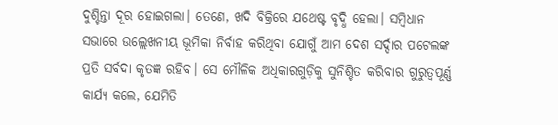ଦୁଶ୍ଚିନ୍ତା ଦୂର ହୋଇଗଲା। ତେଣେ, ଖଦି ବିକ୍ରିରେ ଯଥେଷ୍ଟ ବୃଦ୍ଧି ହେଲା। ସମ୍ବିଧାନ ସଭାରେ ଉଲ୍ଲେଖନୀୟ ଭୂମିକା ନିର୍ବାହ କରିଥିବା ଯୋଗୁଁ ଆମ ଦେଶ ସର୍ଦ୍ଦାର ପଟେଲଙ୍କ ପ୍ରତି ସର୍ବଦା କୃତଜ୍ଞ ରହିବ। ସେ ମୌଳିକ ଅଧିକାରଗୁଡ଼ିକୁ ସୁନିଶ୍ଚିତ କରିବାର ଗୁରୁତ୍ୱପୂର୍ଣ୍ଣ କାର୍ଯ୍ୟ କଲେ, ଯେମିତି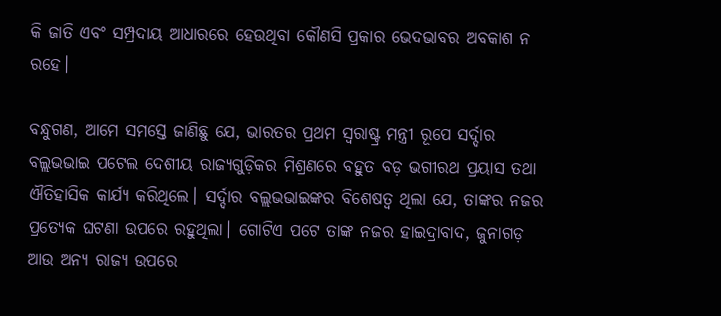କି ଜାତି ଏବଂ ସମ୍ପ୍ରଦାୟ ଆଧାରରେ ହେଉଥିବା କୌଣସି ପ୍ରକାର ଭେଦଭାବର ଅବକାଶ ନ ରହେ।

ବନ୍ଧୁଗଣ, ଆମେ ସମସ୍ତେ ଜାଣିଛୁ ଯେ, ଭାରତର ପ୍ରଥମ ସ୍ୱରାଷ୍ଟ୍ର ମନ୍ତ୍ରୀ ରୂପେ ସର୍ଦ୍ଦାର ବଲ୍ଲଭଭାଇ ପଟେଲ ଦେଶୀୟ ରାଜ୍ୟଗୁଡ଼ିକର ମିଶ୍ରଣରେ ବହୁତ ବଡ଼ ଭଗୀରଥ ପ୍ରୟାସ ତଥା ଐତିହାସିକ କାର୍ଯ୍ୟ କରିଥିଲେ। ସର୍ଦ୍ଦାର ବଲ୍ଲଭଭାଇଙ୍କର ବିଶେଷତ୍ୱ ଥିଲା ଯେ, ତାଙ୍କର ନଜର ପ୍ରତ୍ୟେକ ଘଟଣା ଉପରେ ରହୁଥିଲା। ଗୋଟିଏ ପଟେ ତାଙ୍କ ନଜର ହାଇଦ୍ରାବାଦ, ଜୁନାଗଡ଼ ଆଉ ଅନ୍ୟ ରାଜ୍ୟ ଉପରେ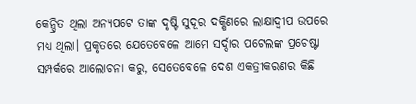କେନ୍ଦ୍ରିତ ଥିଲା ଅନ୍ୟପଟେ ତାଙ୍କ ଦୃଷ୍ଟି ସୁଦୂର ଦକ୍ଷିଣରେ ଲାକ୍ଷାଦ୍ୱୀପ ଉପରେ ମଧ୍ୟ ଥିଲା। ପ୍ରକୃତରେ ଯେତେବେଳେ ଆମେ ସର୍ଦ୍ଦାର ପଟେଲଙ୍କ ପ୍ରଚେଷ୍ଟା ସମ୍ପର୍କରେ ଆଲୋଚନା କରୁ, ସେତେବେଳେ ଦେଶ ଏକତ୍ରୀକରଣର କିଛି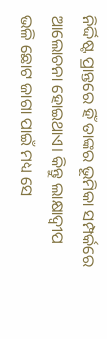ନିର୍ଦ୍ଦିଷ୍ଟ ପ୍ରାନ୍ତରେ ହିଁ ତାଙ୍କର ଭୂମିକା ସମ୍ପର୍କରେ ଆଲୋଚନା ହୋଇଥାଏ। କିନ୍ତୁ ଲାକ୍ଷାଦ୍ୱୀପ ଭଳି ଛୋଟ ଜାଗା ପାଇଁ ମଧ୍ୟ ସେ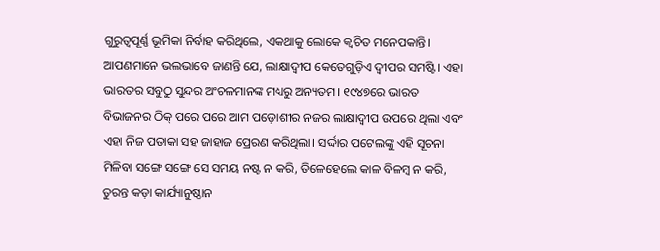ଗୁରୁତ୍ୱପୂର୍ଣ୍ଣ ଭୂମିକା ନିର୍ବାହ କରିଥିଲେ, ଏକଥାକୁ ଲୋକେ କ୍ୱଚିତ ମନେପକାନ୍ତି। ଆପଣମାନେ ଭଲଭାବେ ଜାଣନ୍ତି ଯେ, ଲାକ୍ଷାଦ୍ୱୀପ କେତେଗୁଡ଼ିଏ ଦ୍ୱୀପର ସମଷ୍ଟି। ଏହା ଭାରତର ସବୁଠୁ ସୁନ୍ଦର ଅଂଚଳମାନଙ୍କ ମଧ୍ୟରୁ ଅନ୍ୟତମ। ୧୯୪୭ରେ ଭାରତ ବିଭାଜନର ଠିକ୍ ପରେ ପରେ ଆମ ପଡ଼ୋଶୀର ନଜର ଲାକ୍ଷାଦ୍ୱୀପ ଉପରେ ଥିଲା ଏବଂ ଏହା ନିଜ ପତାକା ସହ ଜାହାଜ ପ୍ରେରଣ କରିଥିଲା। ସର୍ଦ୍ଦାର ପଟେଲଙ୍କୁ ଏହି ସୂଚନା ମିଳିବା ସଙ୍ଗେ ସଙ୍ଗେ ସେ ସମୟ ନଷ୍ଟ ନ କରି, ତିଳେହେଲେ କାଳ ବିଳମ୍ବ ନ କରି, ତୁରନ୍ତ କଡ଼ା କାର୍ଯ୍ୟାନୁଷ୍ଠାନ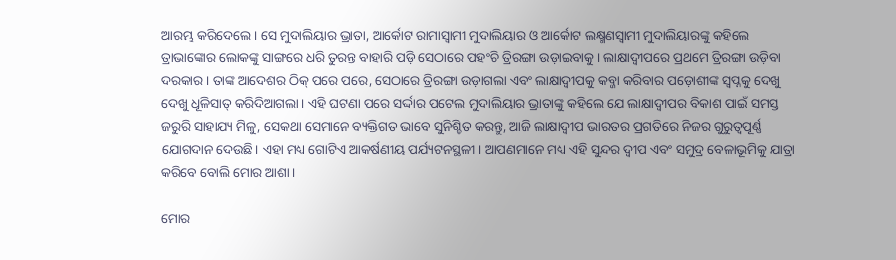ଆରମ୍ଭ କରିଦେଲେ। ସେ ମୁଦାଲିୟାର ଭ୍ରାତା, ଆର୍କୋଟ ରାମାସ୍ୱାମୀ ମୁଦାଲିୟାର ଓ ଆର୍କୋଟ ଲକ୍ଷ୍ମଣସ୍ୱାମୀ ମୁଦାଲିୟାରଙ୍କୁ କହିଲେ ତ୍ରାଭାଙ୍କୋର ଲୋକଙ୍କୁ ସାଙ୍ଗରେ ଧରି ତୁରନ୍ତ ବାହାରି ପଡ଼ି ସେଠାରେ ପହଂଚି ତ୍ରିରଙ୍ଗା ଉଡ଼ାଇବାକୁ। ଲାକ୍ଷାଦ୍ୱୀପରେ ପ୍ରଥମେ ତ୍ରିରଙ୍ଗା ଉଡ଼ିବା ଦରକାର। ତାଙ୍କ ଆଦେଶର ଠିକ୍ ପରେ ପରେ, ସେଠାରେ ତ୍ରିରଙ୍ଗା ଉଡ଼ାଗଲା ଏବଂ ଲାକ୍ଷାଦ୍ୱୀପକୁ କବ୍ଜା କରିବାର ପଡ଼ୋଶୀଙ୍କ ସ୍ୱପ୍ନକୁ ଦେଖୁ ଦେଖୁ ଧୂଳିସାତ୍ କରିଦିଆଗଲା। ଏହି ଘଟଣା ପରେ ସର୍ଦ୍ଦାର ପଟେଲ ମୁଦାଲିୟାର ଭ୍ରାତାଙ୍କୁ କହିଲେ ଯେ ଲାକ୍ଷାଦ୍ୱୀପର ବିକାଶ ପାଇଁ ସମସ୍ତ ଜରୁରି ସାହାଯ୍ୟ ମିଳୁ, ସେକଥା ସେମାନେ ବ୍ୟକ୍ତିଗତ ଭାବେ ସୁନିଶ୍ଚିତ କରନ୍ତୁ, ଆଜି ଲାକ୍ଷାଦ୍ୱୀପ ଭାରତର ପ୍ରଗତିରେ ନିଜର ଗୁରୁତ୍ୱପୂର୍ଣ୍ଣ ଯୋଗଦାନ ଦେଉଛି। ଏହା ମଧ୍ୟ ଗୋଟିଏ ଆକର୍ଷଣୀୟ ପର୍ଯ୍ୟଟନସ୍ଥଳୀ। ଆପଣମାନେ ମଧ୍ୟ ଏହି ସୁନ୍ଦର ଦ୍ୱୀପ ଏବଂ ସମୁଦ୍ର ବେଳାଭୂମିକୁ ଯାତ୍ରା କରିବେ ବୋଲି ମୋର ଆଶା।

ମୋର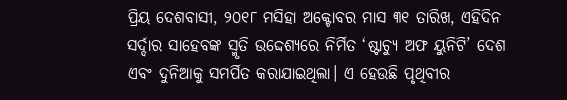ପ୍ରିୟ ଦେଶବାସୀ, ୨୦୧୮ ମସିହା ଅକ୍ଟୋବର ମାସ ୩୧ ତାରିଖ, ଏହିଦିନ ସର୍ଦ୍ଦାର ସାହେବଙ୍କ ସ୍ମୃତି ଉଦ୍ଦେଶ୍ୟରେ ନିର୍ମିତ ‘ଷ୍ଟାଚ୍ୟୁ ଅଫ ୟୁନିଟି’ ଦେଶ ଏବଂ ଦୁନିଆକୁ ସମର୍ପିତ କରାଯାଇଥିଲା। ଏ ହେଉଛି ପୃଥିବୀର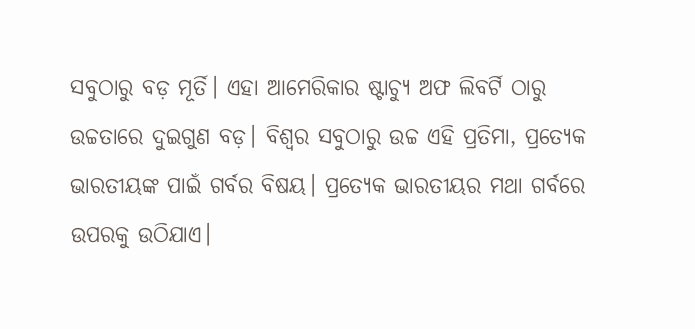ସବୁଠାରୁ ବଡ଼ ମୂର୍ତି। ଏହା ଆମେରିକାର ଷ୍ଟାଚ୍ୟୁ ଅଫ ଲିବର୍ଟି ଠାରୁ ଉଚ୍ଚତାରେ ଦୁଇଗୁଣ ବଡ଼। ବିଶ୍ୱର ସବୁଠାରୁ ଉଚ୍ଚ ଏହି ପ୍ରତିମା, ପ୍ରତ୍ୟେକ ଭାରତୀୟଙ୍କ ପାଇଁ ଗର୍ବର ବିଷୟ। ପ୍ରତ୍ୟେକ ଭାରତୀୟର ମଥା ଗର୍ବରେ ଉପରକୁ ଉଠିଯାଏ।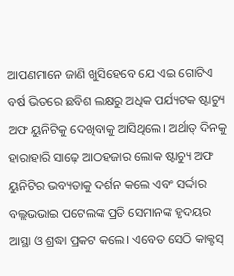ଆପଣମାନେ ଜାଣି ଖୁସିହେବେ ଯେ ଏଇ ଗୋଟିଏ ବର୍ଷ ଭିତରେ ଛବିଶ ଲକ୍ଷରୁ ଅଧିକ ପର୍ଯ୍ୟଟକ ଷ୍ଟାଚ୍ୟୁ ଅଫ ୟୁନିଟିକୁ ଦେଖିବାକୁ ଆସିଥିଲେ। ଅର୍ଥାତ୍ ଦିନକୁ ହାରାହାରି ସାଢ଼େ ଆଠହଜାର ଲୋକ ଷ୍ଟାଚ୍ୟୁ ଅଫ ୟୁନିଟିର ଭବ୍ୟତାକୁ ଦର୍ଶନ କଲେ ଏବଂ ସର୍ଦ୍ଦାର ବଲ୍ଲଭଭାଇ ପଟେଲଙ୍କ ପ୍ରତି ସେମାନଙ୍କ ହୃଦୟର ଆସ୍ଥା ଓ ଶ୍ରଦ୍ଧା ପ୍ରକଟ କଲେ। ଏବେତ ସେଠି କାକ୍ଟସ୍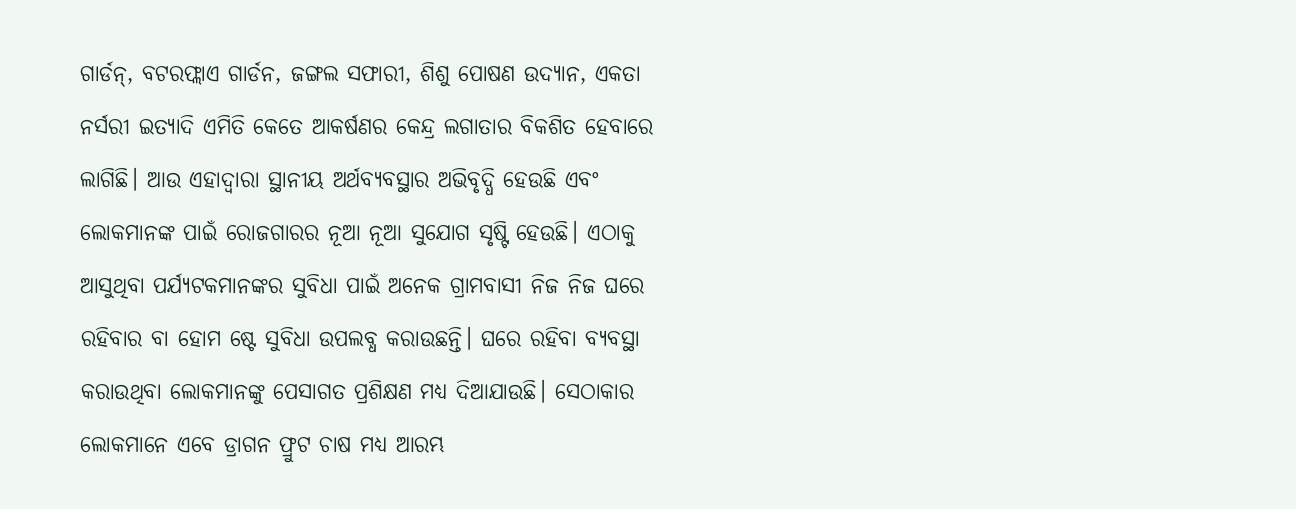ଗାର୍ଡନ୍, ବଟରଫ୍ଲାଏ ଗାର୍ଡନ, ଜଙ୍ଗଲ ସଫାରୀ, ଶିଶୁ ପୋଷଣ ଉଦ୍ୟାନ, ଏକତା ନର୍ସରୀ ଇତ୍ୟାଦି ଏମିତି କେତେ ଆକର୍ଷଣର କେନ୍ଦ୍ର ଲଗାତାର ବିକଶିତ ହେବାରେ ଲାଗିଛି। ଆଉ ଏହାଦ୍ୱାରା ସ୍ଥାନୀୟ ଅର୍ଥବ୍ୟବସ୍ଥାର ଅଭିବୃଦ୍ଧି ହେଉଛି ଏବଂ ଲୋକମାନଙ୍କ ପାଇଁ ରୋଜଗାରର ନୂଆ ନୂଆ ସୁଯୋଗ ସୃଷ୍ଟି ହେଉଛି। ଏଠାକୁ ଆସୁଥିବା ପର୍ଯ୍ୟଟକମାନଙ୍କର ସୁବିଧା ପାଇଁ ଅନେକ ଗ୍ରାମବାସୀ ନିଜ ନିଜ ଘରେ ରହିବାର ବା ହୋମ ଷ୍ଟେ ସୁବିଧା ଉପଲବ୍ଧ କରାଉଛନ୍ତି। ଘରେ ରହିବା ବ୍ୟବସ୍ଥା କରାଉଥିବା ଲୋକମାନଙ୍କୁ ପେସାଗତ ପ୍ରଶିକ୍ଷଣ ମଧ୍ୟ ଦିଆଯାଉଛି। ସେଠାକାର ଲୋକମାନେ ଏବେ ଡ୍ରାଗନ ଫ୍ରୁଟ ଚାଷ ମଧ୍ୟ ଆରମ୍ଭ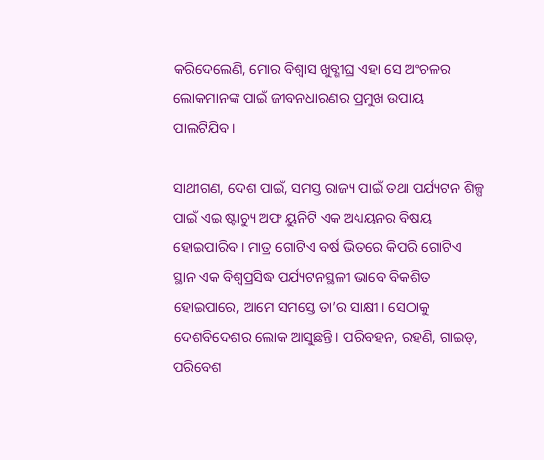କରିଦେଲେଣି, ମୋର ବିଶ୍ୱାସ ଖୁବ୍ଶୀଘ୍ର ଏହା ସେ ଅଂଚଳର ଲୋକମାନଙ୍କ ପାଇଁ ଜୀବନଧାରଣର ପ୍ରମୁଖ ଉପାୟ ପାଲଟିଯିବ।

ସାଥୀଗଣ, ଦେଶ ପାଇଁ, ସମସ୍ତ ରାଜ୍ୟ ପାଇଁ ତଥା ପର୍ଯ୍ୟଟନ ଶିଳ୍ପ ପାଇଁ ଏଇ ଷ୍ଟାଚ୍ୟୁ ଅଫ ୟୁନିଟି ଏକ ଅଧ୍ୟୟନର ବିଷୟ ହୋଇପାରିବ। ମାତ୍ର ଗୋଟିଏ ବର୍ଷ ଭିତରେ କିପରି ଗୋଟିଏ ସ୍ଥାନ ଏକ ବିଶ୍ୱପ୍ରସିଦ୍ଧ ପର୍ଯ୍ୟଟନସ୍ଥଳୀ ଭାବେ ବିକଶିତ ହୋଇପାରେ, ଆମେ ସମସ୍ତେ ତା’ର ସାକ୍ଷୀ। ସେଠାକୁ ଦେଶବିଦେଶର ଲୋକ ଆସୁଛନ୍ତି। ପରିବହନ, ରହଣି, ଗାଇଡ୍, ପରିବେଶ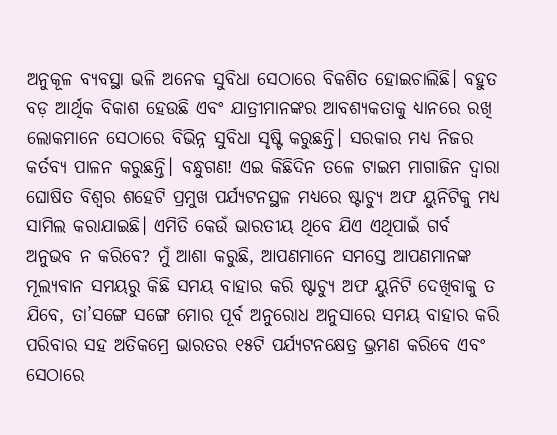ଅନୁକୂଳ ବ୍ୟବସ୍ଥା ଭଳି ଅନେକ ସୁବିଧା ସେଠାରେ ବିକଶିତ ହୋଇଚାଲିଛି। ବହୁତ ବଡ଼ ଆର୍ଥିକ ବିକାଶ ହେଉଛି ଏବଂ ଯାତ୍ରୀମାନଙ୍କର ଆବଶ୍ୟକତାକୁ ଧ୍ୟାନରେ ରଖି ଲୋକମାନେ ସେଠାରେ ବିଭିନ୍ନ ସୁବିଧା ସୃଷ୍ଟି କରୁଛନ୍ତି। ସରକାର ମଧ୍ୟ ନିଜର କର୍ତବ୍ୟ ପାଳନ କରୁଛନ୍ତି। ବନ୍ଧୁଗଣ! ଏଇ କିଛିଦିନ ତଳେ ଟାଇମ ମାଗାଜିନ ଦ୍ୱାରା ଘୋଷିତ ବିଶ୍ୱର ଶହେଟି ପ୍ରମୁଖ ପର୍ଯ୍ୟଟନସ୍ଥଳ ମଧ୍ୟରେ ଷ୍ଟାଚ୍ୟୁ ଅଫ ୟୁନିଟିକୁ ମଧ୍ୟ ସାମିଲ କରାଯାଇଛି। ଏମିତି କେଉଁ ଭାରତୀୟ ଥିବେ ଯିଏ ଏଥିପାଇଁ ଗର୍ବ ଅନୁଭବ ନ କରିବେ? ମୁଁ ଆଶା କରୁଛି, ଆପଣମାନେ ସମସ୍ତେ ଆପଣମାନଙ୍କ ମୂଲ୍ୟବାନ ସମୟରୁ କିଛି ସମୟ ବାହାର କରି ଷ୍ଟାଚ୍ୟୁ ଅଫ ୟୁନିଟି ଦେଖିବାକୁ ତ ଯିବେ, ତା’ସଙ୍ଗେ ସଙ୍ଗେ ମୋର ପୂର୍ବ ଅନୁରୋଧ ଅନୁସାରେ ସମୟ ବାହାର କରି ପରିବାର ସହ ଅତିକମ୍ରେ ଭାରତର ୧୫ଟି ପର୍ଯ୍ୟଟନକ୍ଷେତ୍ର ଭ୍ରମଣ କରିବେ ଏବଂ ସେଠାରେ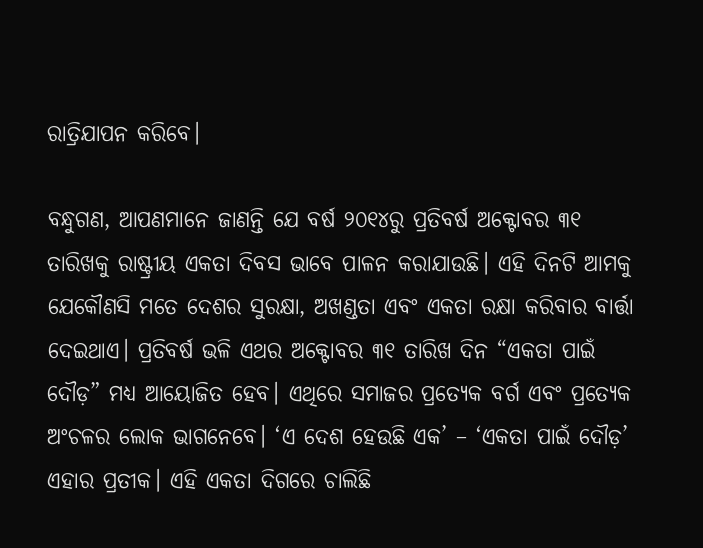ରାତ୍ରିଯାପନ କରିବେ।

ବନ୍ଧୁଗଣ, ଆପଣମାନେ ଜାଣନ୍ତି ଯେ ବର୍ଷ ୨୦୧୪ରୁ ପ୍ରତିବର୍ଷ ଅକ୍ଟୋବର ୩୧ ତାରିଖକୁ ରାଷ୍ଟ୍ରୀୟ ଏକତା ଦିବସ ଭାବେ ପାଳନ କରାଯାଉଛି। ଏହି ଦିନଟି ଆମକୁ ଯେକୌଣସି ମତେ ଦେଶର ସୁରକ୍ଷା, ଅଖଣ୍ଡତା ଏବଂ ଏକତା ରକ୍ଷା କରିବାର ବାର୍ତ୍ତା ଦେଇଥାଏ। ପ୍ରତିବର୍ଷ ଭଳି ଏଥର ଅକ୍ଟୋବର ୩୧ ତାରିଖ ଦିନ “ଏକତା ପାଇଁ ଦୌଡ଼” ମଧ୍ୟ ଆୟୋଜିତ ହେବ। ଏଥିରେ ସମାଜର ପ୍ରତ୍ୟେକ ବର୍ଗ ଏବଂ ପ୍ରତ୍ୟେକ ଅଂଚଳର ଲୋକ ଭାଗନେବେ। ‘ଏ ଦେଶ ହେଉଛି ଏକ’ – ‘ଏକତା ପାଇଁ ଦୌଡ଼’ ଏହାର ପ୍ରତୀକ। ଏହି ଏକତା ଦିଗରେ ଚାଲିଛି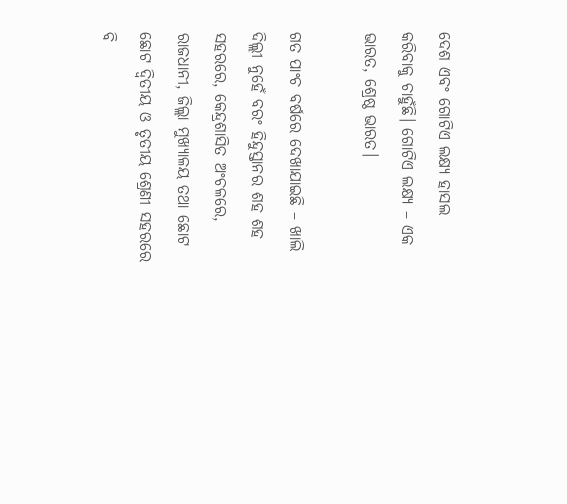ଦେଶ ଏବଂ ଗୋଟିଏ ଲକ୍ଷ୍ୟ ହାସଲ କରିବାକୁ ଚାହୁଁଛି। ଗୋଟିଏ ଲକ୍ଷ୍ୟ – ଏକ ଭାରତ, ଶ୍ରେଷ୍ଠ ଭାରତ।

ଗତ ପାଂଚ ବର୍ଷରେ ଦେଖାଯାଇଛି – ଖାଲି ଦିଲ୍ଲୀ ନୁହେଁ ବରଂ ହିନ୍ଦୁସ୍ତାନର ଶହ ଶହ ସହରରେ, କେନ୍ଦ୍ରଶାସିତ ଅଂଚଳରେ, ରାଜଧାନୀ, ଜିଲ୍ଲା ମୁଖ୍ୟାଳୟ ତଥା ଛୋଟ ଛୋଟ ଦ୍ୱିତୀୟ ଓ ତୃତୀୟ ଶ୍ରେଣୀ ସହରରେ ବି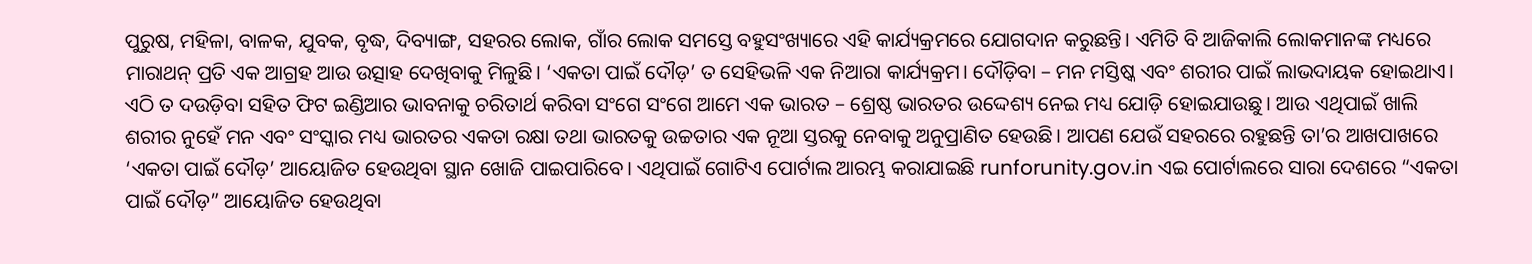ପୁରୁଷ, ମହିଳା, ବାଳକ, ଯୁବକ, ବୃଦ୍ଧ, ଦିବ୍ୟାଙ୍ଗ, ସହରର ଲୋକ, ଗାଁର ଲୋକ ସମସ୍ତେ ବହୁସଂଖ୍ୟାରେ ଏହି କାର୍ଯ୍ୟକ୍ରମରେ ଯୋଗଦାନ କରୁଛନ୍ତି। ଏମିତି ବି ଆଜିକାଲି ଲୋକମାନଙ୍କ ମଧ୍ୟରେ ମାରାଥନ୍ ପ୍ରତି ଏକ ଆଗ୍ରହ ଆଉ ଉତ୍ସାହ ଦେଖିବାକୁ ମିଳୁଛି। ‘ଏକତା ପାଇଁ ଦୌଡ଼’ ତ ସେହିଭଳି ଏକ ନିଆରା କାର୍ଯ୍ୟକ୍ରମ। ଦୌଡ଼ିବା – ମନ ମସ୍ତିଷ୍କ ଏବଂ ଶରୀର ପାଇଁ ଲାଭଦାୟକ ହୋଇଥାଏ। ଏଠି ତ ଦଉଡ଼ିବା ସହିତ ଫିଟ ଇଣ୍ଡିଆର ଭାବନାକୁ ଚରିତାର୍ଥ କରିବା ସଂଗେ ସଂଗେ ଆମେ ଏକ ଭାରତ – ଶ୍ରେଷ୍ଠ ଭାରତର ଉଦ୍ଦେଶ୍ୟ ନେଇ ମଧ୍ୟ ଯୋଡ଼ି ହୋଇଯାଉଛୁ। ଆଉ ଏଥିପାଇଁ ଖାଲି ଶରୀର ନୁହେଁ ମନ ଏବଂ ସଂସ୍କାର ମଧ୍ୟ ଭାରତର ଏକତା ରକ୍ଷା ତଥା ଭାରତକୁ ଉଚ୍ଚତାର ଏକ ନୂଆ ସ୍ତରକୁ ନେବାକୁ ଅନୁପ୍ରାଣିତ ହେଉଛି। ଆପଣ ଯେଉଁ ସହରରେ ରହୁଛନ୍ତି ତା’ର ଆଖପାଖରେ ‘ଏକତା ପାଇଁ ଦୌଡ଼’ ଆୟୋଜିତ ହେଉଥିବା ସ୍ଥାନ ଖୋଜି ପାଇପାରିବେ। ଏଥିପାଇଁ ଗୋଟିଏ ପୋର୍ଟାଲ ଆରମ୍ଭ କରାଯାଇଛି runforunity.gov.in ଏଇ ପୋର୍ଟାଲରେ ସାରା ଦେଶରେ “ଏକତା ପାଇଁ ଦୌଡ଼” ଆୟୋଜିତ ହେଉଥିବା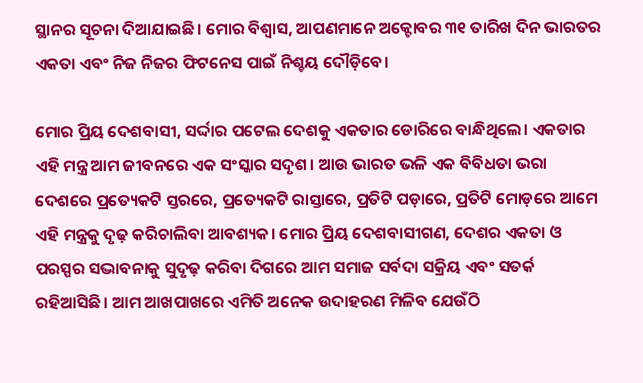ସ୍ଥାନର ସୂଚନା ଦିଆଯାଇଛି। ମୋର ବିଶ୍ୱାସ, ଆପଣମାନେ ଅକ୍ଟୋବର ୩୧ ତାରିଖ ଦିନ ଭାରତର ଏକତା ଏବଂ ନିଜ ନିଜର ଫିଟନେସ ପାଇଁ ନିଶ୍ଚୟ ଦୌଡ଼ିବେ।

ମୋର ପ୍ରିୟ ଦେଶବାସୀ, ସର୍ଦ୍ଦାର ପଟେଲ ଦେଶକୁ ଏକତାର ଡୋରିରେ ବାନ୍ଧିଥିଲେ। ଏକତାର ଏହି ମନ୍ତ୍ର ଆମ ଜୀବନରେ ଏକ ସଂସ୍କାର ସଦୃଶ। ଆଉ ଭାରତ ଭଳି ଏକ ବିବିଧତା ଭରା ଦେଶରେ ପ୍ରତ୍ୟେକଟି ସ୍ତରରେ, ପ୍ରତ୍ୟେକଟି ରାସ୍ତାରେ, ପ୍ରତିଟି ପଡ଼ାରେ, ପ୍ରତିଟି ମୋଡ଼ରେ ଆମେ ଏହି ମନ୍ତ୍ରକୁ ଦୃଢ଼ କରିଚାଲିବା ଆବଶ୍ୟକ। ମୋର ପ୍ରିୟ ଦେଶବାସୀଗଣ, ଦେଶର ଏକତା ଓ ପରସ୍ପର ସଦ୍ଭାବନାକୁ ସୁଦୃଢ଼ କରିବା ଦିଗରେ ଆମ ସମାଜ ସର୍ବଦା ସକ୍ରିୟ ଏବଂ ସତର୍କ ରହିଆସିଛି। ଆମ ଆଖପାଖରେ ଏମିତି ଅନେକ ଉଦାହରଣ ମିଳିବ ଯେଉଁଠି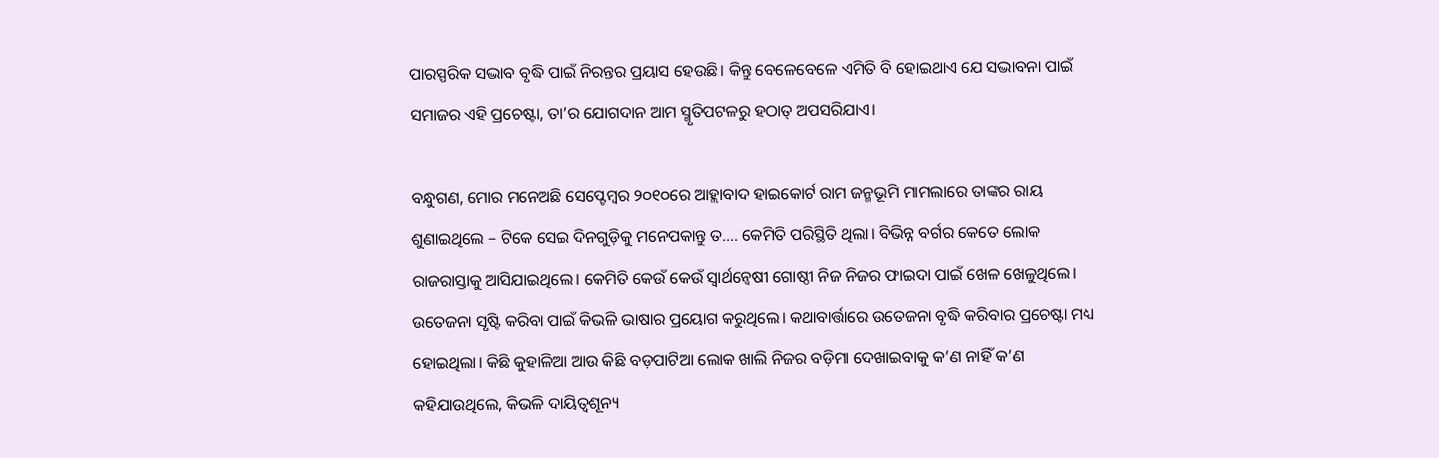ପାରସ୍ପରିକ ସଦ୍ଭାବ ବୃଦ୍ଧି ପାଇଁ ନିରନ୍ତର ପ୍ରୟାସ ହେଉଛି। କିନ୍ତୁ ବେଳେବେଳେ ଏମିତି ବି ହୋଇଥାଏ ଯେ ସଦ୍ଭାବନା ପାଇଁ ସମାଜର ଏହି ପ୍ରଚେଷ୍ଟା, ତା’ର ଯୋଗଦାନ ଆମ ସ୍ମୃତିପଟଳରୁ ହଠାତ୍ ଅପସରିଯାଏ।

ବନ୍ଧୁଗଣ, ମୋର ମନେଅଛି ସେପ୍ଟେମ୍ବର ୨୦୧୦ରେ ଆହ୍ଲାବାଦ ହାଇକୋର୍ଟ ରାମ ଜନ୍ମଭୂମି ମାମଲାରେ ତାଙ୍କର ରାୟ ଶୁଣାଇଥିଲେ – ଟିକେ ସେଇ ଦିନଗୁଡ଼ିକୁ ମନେପକାନ୍ତୁ ତ…. କେମିତି ପରିସ୍ଥିତି ଥିଲା। ବିଭିନ୍ନ ବର୍ଗର କେତେ ଲୋକ ରାଜରାସ୍ତାକୁ ଆସିଯାଇଥିଲେ। କେମିତି କେଉଁ କେଉଁ ସ୍ୱାର୍ଥନ୍ୱେଷୀ ଗୋଷ୍ଠୀ ନିଜ ନିଜର ଫାଇଦା ପାଇଁ ଖେଳ ଖେଳୁଥିଲେ। ଉତେଜନା ସୃଷ୍ଟି କରିବା ପାଇଁ କିଭଳି ଭାଷାର ପ୍ରୟୋଗ କରୁଥିଲେ। କଥାବାର୍ତ୍ତାରେ ଉତେଜନା ବୃଦ୍ଧି କରିବାର ପ୍ରଚେଷ୍ଟା ମଧ୍ୟ ହୋଇଥିଲା। କିଛି କୁହାଳିଆ ଆଉ କିଛି ବଡ଼ପାଟିଆ ଲୋକ ଖାଲି ନିଜର ବଡ଼ିମା ଦେଖାଇବାକୁ କ’ଣ ନାହିଁ କ’ଣ କହିଯାଉଥିଲେ, କିଭଳି ଦାୟିତ୍ୱଶୂନ୍ୟ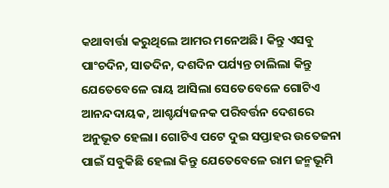କଥାବାର୍ତ୍ତା କରୁଥିଲେ ଆମର ମନେଅଛି। କିନ୍ତୁ ଏସବୁ ପାଂଚଦିନ, ସାତଦିନ, ଦଶଦିନ ପର୍ଯ୍ୟନ୍ତ ଚାଲିଲା କିନ୍ତୁ ଯେତେବେଳେ ରାୟ ଆସିଲା ସେତେବେଳେ ଗୋଟିଏ ଆନନ୍ଦଦାୟକ, ଆଶ୍ଚର୍ଯ୍ୟଜନକ ପରିବର୍ତ୍ତନ ଦେଶରେ ଅନୁଭୂତ ହେଲା। ଗୋଟିଏ ପଟେ ଦୁଇ ସପ୍ତାହର ଉତେଜନା ପାଇଁ ସବୁକିଛି ହେଲା କିନ୍ତୁ ଯେତେବେଳେ ରାମ ଜନ୍ମଭୂମି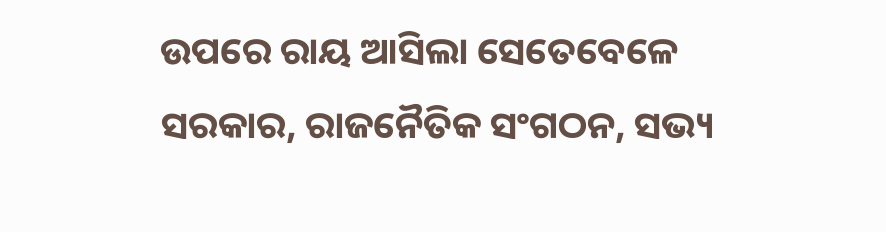ଉପରେ ରାୟ ଆସିଲା ସେତେବେଳେ ସରକାର, ରାଜନୈତିକ ସଂଗଠନ, ସଭ୍ୟ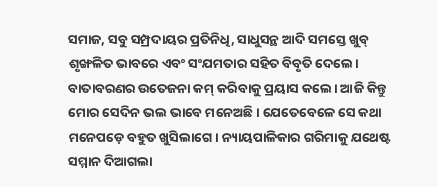ସମାଜ, ସବୁ ସମ୍ପ୍ରଦାୟର ପ୍ରତିନିଧି, ସାଧୁସନ୍ଥ ଆଦି ସମସ୍ତେ ଖୁବ୍ ଶୃଙ୍ଖଳିତ ଭାବରେ ଏବଂ ସଂଯମତାର ସହିତ ବିବୃତି ଦେଲେ। ବାତାବରଣର ଉତେଜନା କମ୍ କରିବାକୁ ପ୍ରୟାସ କଲେ। ଆଜି କିନ୍ତୁ ମୋର ସେଦିନ ଭଲ ଭାବେ ମନେଅଛି। ଯେତେବେଳେ ସେ କଥା ମନେପଡ଼େ ବହୁତ ଖୁସିଲାଗେ। ନ୍ୟାୟପାଳିକାର ଗରିମାକୁ ଯଥେଷ୍ଟ ସମ୍ମାନ ଦିଆଗଲା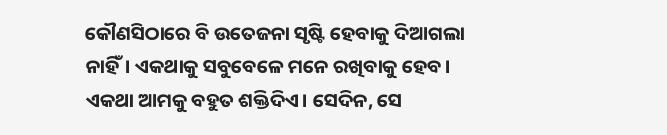କୌଣସିଠାରେ ବି ଉତେଜନା ସୃଷ୍ଟି ହେବାକୁ ଦିଆଗଲା ନାହିଁ। ଏକଥାକୁ ସବୁବେଳେ ମନେ ରଖିବାକୁ ହେବ। ଏକଥା ଆମକୁ ବହୁତ ଶକ୍ତିଦିଏ। ସେଦିନ, ସେ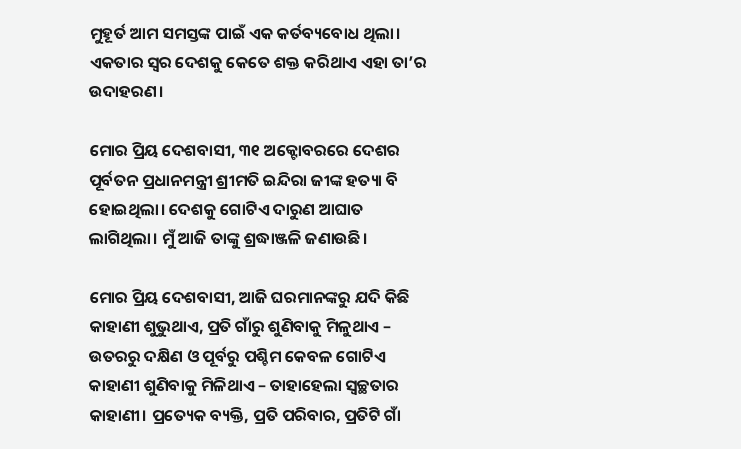ମୁହୂର୍ତ ଆମ ସମସ୍ତଙ୍କ ପାଇଁ ଏକ କର୍ତବ୍ୟବୋଧ ଥିଲା। ଏକତାର ସ୍ୱର ଦେଶକୁ କେତେ ଶକ୍ତ କରିଥାଏ ଏହା ତା’ର ଉଦାହରଣ।

ମୋର ପ୍ରିୟ ଦେଶବାସୀ, ୩୧ ଅକ୍ଟୋବରରେ ଦେଶର ପୂର୍ବତନ ପ୍ରଧାନମନ୍ତ୍ରୀ ଶ୍ରୀମତି ଇନ୍ଦିରା ଜୀଙ୍କ ହତ୍ୟା ବି ହୋଇଥିଲା। ଦେଶକୁ ଗୋଟିଏ ଦାରୁଣ ଆଘାତ ଲାଗିଥିଲା। ମୁଁ ଆଜି ତାଙ୍କୁ ଶ୍ରଦ୍ଧାଞ୍ଜଳି ଜଣାଉଛି।

ମୋର ପ୍ରିୟ ଦେଶବାସୀ, ଆଜି ଘରମାନଙ୍କରୁ ଯଦି କିଛି କାହାଣୀ ଶୁଭୁଥାଏ, ପ୍ରତି ଗାଁରୁ ଶୁଣିବାକୁ ମିଳୁଥାଏ – ଉତରରୁ ଦକ୍ଷିଣ ଓ ପୂର୍ବରୁ ପଶ୍ଚିମ କେବଳ ଗୋଟିଏ କାହାଣୀ ଶୁଣିବାକୁ ମିଳିଥାଏ – ତାହାହେଲା ସ୍ୱଚ୍ଛତାର କାହାଣୀ। ପ୍ରତ୍ୟେକ ବ୍ୟକ୍ତି, ପ୍ରତି ପରିବାର, ପ୍ରତିଟି ଗାଁ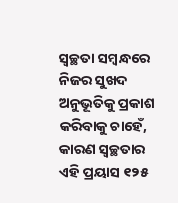ସ୍ୱଚ୍ଛତା ସମ୍ବନ୍ଧରେ ନିଜର ସୁଖଦ ଅନୁଭୂତିକୁ ପ୍ରକାଶ କରିବାକୁ ଚାହେଁ, କାରଣ ସ୍ୱଚ୍ଛତାର ଏହି ପ୍ରୟାସ ୧୨୫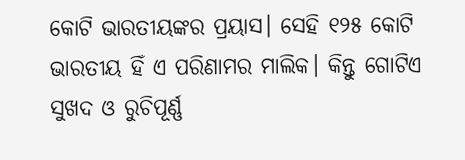କୋଟି ଭାରତୀୟଙ୍କର ପ୍ରୟାସ। ସେହି ୧୨୫ କୋଟି ଭାରତୀୟ ହିଁ ଏ ପରିଣାମର ମାଲିକ। କିନ୍ତୁ ଗୋଟିଏ ସୁଖଦ ଓ ରୁଚିପୂର୍ଣ୍ଣ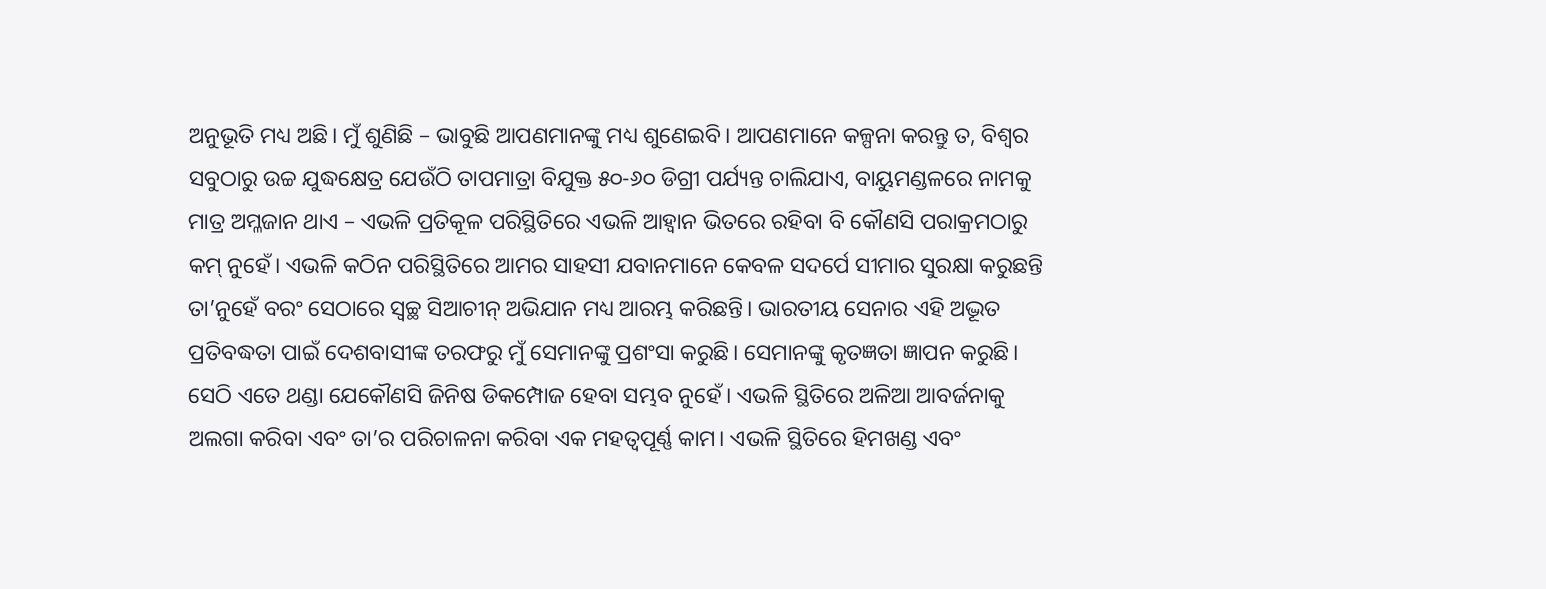ଅନୁଭୂତି ମଧ୍ୟ ଅଛି। ମୁଁ ଶୁଣିଛି – ଭାବୁଛି ଆପଣମାନଙ୍କୁ ମଧ୍ୟ ଶୁଣେଇବି। ଆପଣମାନେ କଳ୍ପନା କରନ୍ତୁ ତ, ବିଶ୍ୱର ସବୁଠାରୁ ଉଚ୍ଚ ଯୁଦ୍ଧକ୍ଷେତ୍ର ଯେଉଁଠି ତାପମାତ୍ରା ବିଯୁକ୍ତ ୫୦-୬୦ ଡିଗ୍ରୀ ପର୍ଯ୍ୟନ୍ତ ଚାଲିଯାଏ, ବାୟୁମଣ୍ଡଳରେ ନାମକୁ ମାତ୍ର ଅମ୍ଳଜାନ ଥାଏ – ଏଭଳି ପ୍ରତିକୂଳ ପରିସ୍ଥିତିରେ ଏଭଳି ଆହ୍ୱାନ ଭିତରେ ରହିବା ବି କୌଣସି ପରାକ୍ରମଠାରୁ କମ୍ ନୁହେଁ। ଏଭଳି କଠିନ ପରିସ୍ଥିତିରେ ଆମର ସାହସୀ ଯବାନମାନେ କେବଳ ସଦର୍ପେ ସୀମାର ସୁରକ୍ଷା କରୁଛନ୍ତି ତା’ନୁହେଁ ବରଂ ସେଠାରେ ସ୍ୱଚ୍ଛ ସିଆଚୀନ୍ ଅଭିଯାନ ମଧ୍ୟ ଆରମ୍ଭ କରିଛନ୍ତି। ଭାରତୀୟ ସେନାର ଏହି ଅଦ୍ଭୂତ ପ୍ରତିବଦ୍ଧତା ପାଇଁ ଦେଶବାସୀଙ୍କ ତରଫରୁ ମୁଁ ସେମାନଙ୍କୁ ପ୍ରଶଂସା କରୁଛି। ସେମାନଙ୍କୁ କୃତଜ୍ଞତା ଜ୍ଞାପନ କରୁଛି। ସେଠି ଏତେ ଥଣ୍ଡା ଯେକୌଣସି ଜିନିଷ ଡିକମ୍ପୋଜ ହେବା ସମ୍ଭବ ନୁହେଁ। ଏଭଳି ସ୍ଥିତିରେ ଅଳିଆ ଆବର୍ଜନାକୁ ଅଲଗା କରିବା ଏବଂ ତା’ର ପରିଚାଳନା କରିବା ଏକ ମହତ୍ୱପୂର୍ଣ୍ଣ କାମ। ଏଭଳି ସ୍ଥିତିରେ ହିମଖଣ୍ଡ ଏବଂ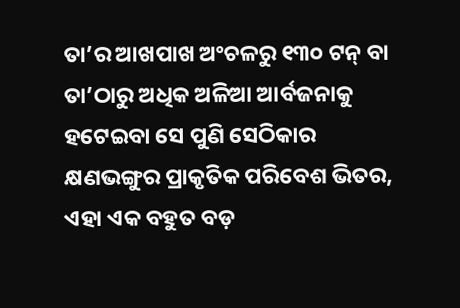ତା’ର ଆଖପାଖ ଅଂଚଳରୁ ୧୩୦ ଟନ୍ ବା ତା’ଠାରୁ ଅଧିକ ଅଳିଆ ଆର୍ବଜନାକୁ ହଟେଇବା ସେ ପୁଣି ସେଠିକାର କ୍ଷଣଭଙ୍ଗୁର ପ୍ରାକୃତିକ ପରିବେଶ ଭିତର, ଏହା ଏକ ବହୁତ ବଡ଼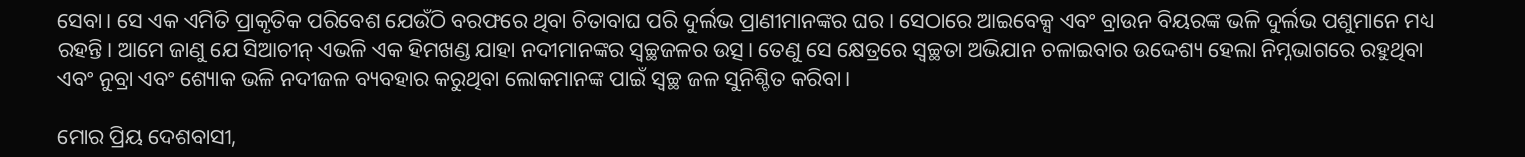ସେବା। ସେ ଏକ ଏମିତି ପ୍ରାକୃତିକ ପରିବେଶ ଯେଉଁଠି ବରଫରେ ଥିବା ଚିତାବାଘ ପରି ଦୁର୍ଲଭ ପ୍ରାଣୀମାନଙ୍କର ଘର। ସେଠାରେ ଆଇବେକ୍ସ ଏବଂ ବ୍ରାଉନ ବିୟରଙ୍କ ଭଳି ଦୁର୍ଲଭ ପଶୁମାନେ ମଧ୍ୟ ରହନ୍ତି। ଆମେ ଜାଣୁ ଯେ ସିଆଚୀନ୍ ଏଭଳି ଏକ ହିମଖଣ୍ଡ ଯାହା ନଦୀମାନଙ୍କର ସ୍ୱଚ୍ଛଜଳର ଉତ୍ସ। ତେଣୁ ସେ କ୍ଷେତ୍ରରେ ସ୍ୱଚ୍ଛତା ଅଭିଯାନ ଚଳାଇବାର ଉଦ୍ଦେଶ୍ୟ ହେଲା ନିମ୍ନଭାଗରେ ରହୁଥିବା ଏବଂ ନୁବ୍ରା ଏବଂ ଶ୍ୟୋକ ଭଳି ନଦୀଜଳ ବ୍ୟବହାର କରୁଥିବା ଲୋକମାନଙ୍କ ପାଇଁ ସ୍ୱଚ୍ଛ ଜଳ ସୁନିଶ୍ଚିତ କରିବା।

ମୋର ପ୍ରିୟ ଦେଶବାସୀ,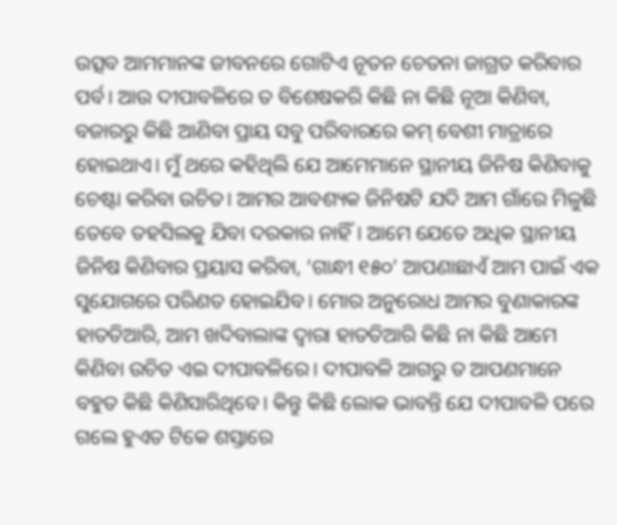ଉତ୍ସବ ଆମମାନଙ୍କ ଜୀବନରେ ଗୋଟିଏ ନୂତନ ଚେତନା ଜାଗ୍ରତ କରିବାର ପର୍ବ। ଆଉ ଦୀପାବଳିରେ ତ ବିଶେଷକରି କିଛି ନା କିଛି ନୂଆ କିଣିବା, ବଜାରରୁ କିଛି ଆଣିବା ପ୍ରାୟ ସବୁ ପରିବାରରେ କମ୍ ବେଶୀ ମାତ୍ରାରେ ହୋଇଥାଏ। ମୁଁ ଥରେ କହିଥିଲି ଯେ ଆମେମାନେ ସ୍ଥାନୀୟ ଜିନିଷ କିଣିବାକୁ ଚେଷ୍ଟା କରିବା ଉଚିତ। ଆମର ଆବଶ୍ୟକ ଜିନିଷଟି ଯଦି ଆମ ଗାଁରେ ମିଳୁଛି ତେବେ ତହସିଲକୁ ଯିବା ଦରକାର ନାହିଁ। ଆମେ ଯେତେ ଅଧିକ ସ୍ଥାନୀୟ ଜିନିଷ କିଣିବାର ପ୍ରୟାସ କରିବା, ‘ଗାନ୍ଧୀ ୧୫୦’ ଆପଣାଛାଏଁ ଆମ ପାଇଁ ଏକ ସୁଯୋଗରେ ପରିଣତ ହୋଇଯିବ। ମୋର ଅନୁରୋଧ ଆମର ବୁଣାକାରଙ୍କ ହାତତିଆରି, ଆମ ଖଦିବାଲାଙ୍କ ଦ୍ୱାରା ହାତତିଆରି କିଛି ନା କିଛି ଆମେ କିଣିବା ଉଚିତ ଏଇ ଦୀପାବଳିରେ। ଦୀପାବଳି ଆଗରୁ ତ ଆପଣମାନେ ବହୁତ କିଛି କିଣିସାରିଥିବେ। କିନ୍ତୁ କିଛି ଲୋକ ଭାବନ୍ତି ଯେ ଦୀପାବଳି ପରେ ଗଲେ ହୁଏତ ଟିକେ ଶସ୍ତାରେ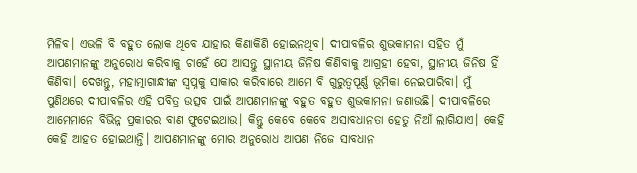ମିଳିବ। ଏଭଳି ବି ବହୁତ ଲୋକ ଥିବେ ଯାହାର କିଣାକିଣି ହୋଇନଥିବ। ଦୀପାବଳିର ଶୁଭକାମନା ସହିତ ମୁଁ ଆପଣମାନଙ୍କୁ ଅନୁରୋଧ କରିବାକୁ ଚାହେଁ ଯେ ଆସନ୍ତୁ ସ୍ଥାନୀୟ ଜିନିଷ କିଣିବାକୁ ଆଗ୍ରହୀ ହେବା, ସ୍ଥାନୀୟ ଜିନିଷ ହିଁ କିଣିବା। ଦେଖନ୍ତୁ, ମହାତ୍ମାଗାନ୍ଧୀଙ୍କ ସ୍ୱପ୍ନକୁ ସାକାର କରିବାରେ ଆମେ ବି ଗୁରୁତ୍ୱପୂର୍ଣ୍ଣ ଭୂମିକା ନେଇପାରିବା। ମୁଁ ପୁଣିଥରେ ଦୀପାବଳିର ଏହି ପବିତ୍ର ଉତ୍ସବ ପାଇଁ ଆପଣମାନଙ୍କୁ ବହୁତ ବହୁତ ଶୁଭକାମନା ଜଣାଉଛି। ଦୀପାବଳିରେ ଆମେମାନେ ବିଭିନ୍ନ ପ୍ରକାରର ବାଣ ଫୁଟେଇଥାଉ। କିନ୍ତୁ କେବେ କେବେ ଅସାବଧାନତା ହେତୁ ନିଆଁ ଲାଗିଯାଏ। କେହି କେହି ଆହତ ହୋଇଥାନ୍ତି। ଆପଣମାନଙ୍କୁ ମୋର ଅନୁରୋଧ ଆପଣ ନିଜେ ସାବଧାନ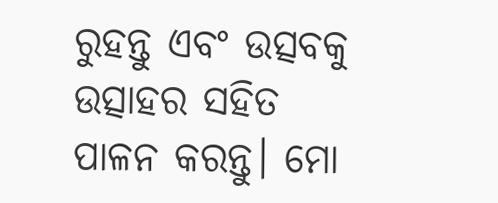ରୁହନ୍ତୁ ଏବଂ ଉତ୍ସବକୁ ଉତ୍ସାହର ସହିତ ପାଳନ କରନ୍ତୁ। ମୋ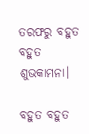ତରଫରୁ ବହୁତ ବହୁତ ଶୁଭକାମନା।

ବହୁତ ବହୁତ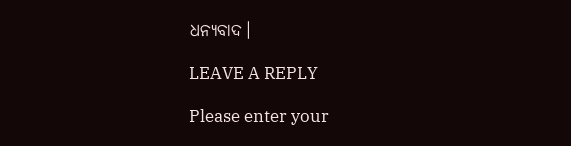ଧନ୍ୟବାଦ।

LEAVE A REPLY

Please enter your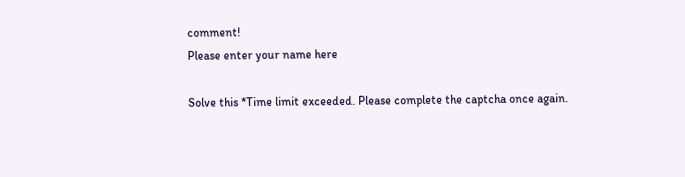comment!
Please enter your name here

Solve this *Time limit exceeded. Please complete the captcha once again.